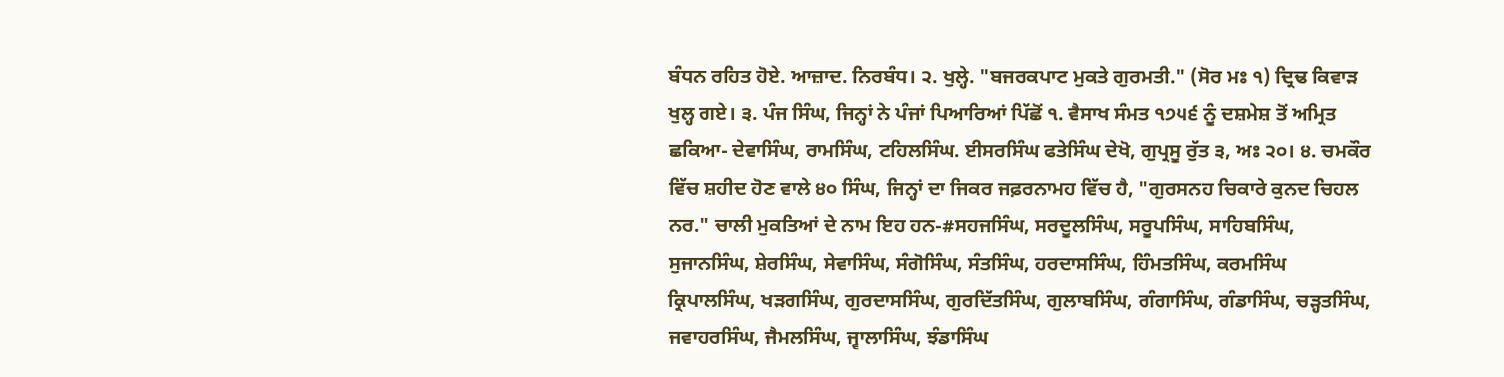ਬੰਧਨ ਰਹਿਤ ਹੋਏ. ਆਜ਼ਾਦ. ਨਿਰਬੰਧ। ੨. ਖੁਲ੍ਹੇ. "ਬਜਰਕਪਾਟ ਮੁਕਤੇ ਗੁਰਮਤੀ." (ਸੋਰ ਮਃ ੧) ਦ੍ਰਿਢ ਕਿਵਾੜ ਖੁਲ੍ਹ ਗਏ। ੩. ਪੰਜ ਸਿੰਘ, ਜਿਨ੍ਹਾਂ ਨੇ ਪੰਜਾਂ ਪਿਆਰਿਆਂ ਪਿੱਛੋਂ ੧. ਵੈਸਾਖ ਸੰਮਤ ੧੭੫੬ ਨੂੰ ਦਸ਼ਮੇਸ਼ ਤੋਂ ਅਮ੍ਰਿਤ ਛਕਿਆ- ਦੇਵਾਸਿੰਘ, ਰਾਮਸਿੰਘ, ਟਹਿਲਸਿੰਘ. ਈਸਰਸਿੰਘ ਫਤੇਸਿੰਘ ਦੇਖੋ, ਗੁਪ੍ਰਸੂ ਰੁੱਤ ੩, ਅਃ ੨੦। ੪. ਚਮਕੌਰ ਵਿੱਚ ਸ਼ਹੀਦ ਹੋਣ ਵਾਲੇ ੪੦ ਸਿੰਘ, ਜਿਨ੍ਹਾਂ ਦਾ ਜਿਕਰ ਜਫ਼ਰਨਾਮਹ ਵਿੱਚ ਹੈ, "ਗੁਰਸਨਹ ਚਿਕਾਰੇ ਕੁਨਦ ਚਿਹਲ ਨਰ." ਚਾਲੀ ਮੁਕਤਿਆਂ ਦੇ ਨਾਮ ਇਹ ਹਨ-#ਸਹਜਸਿੰਘ, ਸਰਦੂਲਸਿੰਘ, ਸਰੂਪਸਿੰਘ, ਸਾਹਿਬਸਿੰਘ, ਸੁਜਾਨਸਿੰਘ, ਸ਼ੇਰਸਿੰਘ, ਸੇਵਾਸਿੰਘ, ਸੰਗੋਸਿੰਘ, ਸੰਤਸਿੰਘ, ਹਰਦਾਸਸਿੰਘ, ਹਿੰਮਤਸਿੰਘ, ਕਰਮਸਿੰਘ ਕ੍ਰਿਪਾਲਸਿੰਘ, ਖੜਗਸਿੰਘ, ਗੁਰਦਾਸਸਿੰਘ, ਗੁਰਦਿੱਤਸਿੰਘ, ਗੁਲਾਬਸਿੰਘ, ਗੰਗਾਸਿੰਘ, ਗੰਡਾਸਿੰਘ, ਚੜ੍ਹਤਸਿੰਘ, ਜਵਾਹਰਸਿੰਘ, ਜੈਮਲਸਿੰਘ, ਜ੍ਵਾਲਾਸਿੰਘ, ਝੰਡਾਸਿੰਘ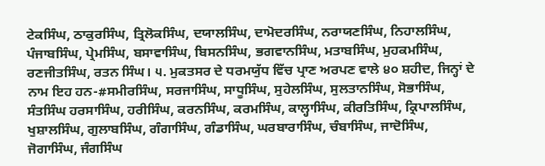ਟੇਕਸਿੰਘ, ਠਾਕੁਰਸਿੰਘ, ਤ੍ਰਿਲੋਕਸਿੰਘ, ਦਯਾਲਸਿੰਘ, ਦਾਮੋਦਰਸਿੰਘ, ਨਰਾਯਣਸਿੰਘ, ਨਿਹਾਲਸਿੰਘ, ਪੰਜਾਬਸਿੰਘ, ਪ੍ਰੇਮਸਿੰਘ, ਬਸਾਵਾਸਿੰਘ, ਬਿਸਨਸਿੰਘ, ਭਗਵਾਨਸਿੰਘ, ਮਤਾਬਸਿੰਘ, ਮੁਹਕਮਸਿੰਘ, ਰਣਜੀਤਸਿੰਘ, ਰਤਨ ਸਿੰਘ। ੫. ਮੁਕਤਸਰ ਦੇ ਧਰਮਯੁੱਧ ਵਿੱਚ ਪ੍ਰਾਣ ਅਰਪਣ ਵਾਲੇ ੪੦ ਸ਼ਹੀਦ, ਜਿਨ੍ਹਾਂ ਦੇ ਨਾਮ ਇਹ ਹਨ-#ਸਮੀਰਸਿੰਘ, ਸਰਜਾਸਿੰਘ, ਸਾਧੂਸਿੰਘ, ਸੁਹੇਲਸਿੰਘ, ਸੁਲਤਾਨਸਿੰਘ, ਸੋਭਾਸਿੰਘ, ਸੰਤਸਿੰਘ ਹਰਸਾਸਿੰਘ, ਹਰੀਸਿੰਘ, ਕਰਨਸਿੰਘ, ਕਰਮਸਿੰਘ, ਕਾਲ੍ਹਾਸਿੰਘ, ਕੀਰਤਿਸਿੰਘ, ਕ੍ਰਿਪਾਲਸਿੰਘ, ਖੁਸ਼ਾਲਸਿੰਘ, ਗੁਲਾਬਸਿੰਘ, ਗੰਗਾਸਿੰਘ, ਗੰਡਾਸਿੰਘ, ਘਰਬਾਰਾਸਿੰਘ, ਚੰਬਾਸਿੰਘ, ਜਾਦੋਸਿੰਘ, ਜੋਗਾਸਿੰਘ, ਜੰਗਸਿੰਘ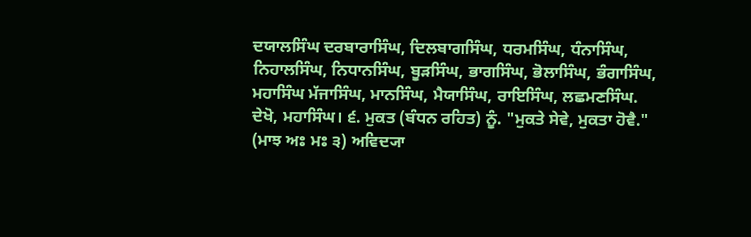ਦਯਾਲਸਿੰਘ ਦਰਬਾਰਾਸਿੰਘ, ਦਿਲਬਾਗਸਿੰਘ, ਧਰਮਸਿੰਘ, ਧੰਨਾਸਿੰਘ, ਨਿਹਾਲਸਿੰਘ, ਨਿਧਾਨਸਿੰਘ, ਬੂੜਸਿੰਘ, ਭਾਗਸਿੰਘ, ਭੋਲਾਸਿੰਘ, ਭੰਗਾਸਿੰਘ, ਮਹਾਸਿੰਘ ਮੱਜਾਸਿੰਘ, ਮਾਨਸਿੰਘ, ਮੈਯਾਸਿੰਘ, ਰਾਇਸਿੰਘ, ਲਛਮਣਸਿੰਘ. ਦੇਖੋ, ਮਹਾਸਿੰਘ। ੬. ਮੁਕਤ (ਬੰਧਨ ਰਹਿਤ) ਨੂੰ. "ਮੁਕਤੇ ਸੇਵੇ, ਮੁਕਤਾ ਹੋਵੈ." (ਮਾਝ ਅਃ ਮਃ ੩) ਅਵਿਦ੍ਯਾ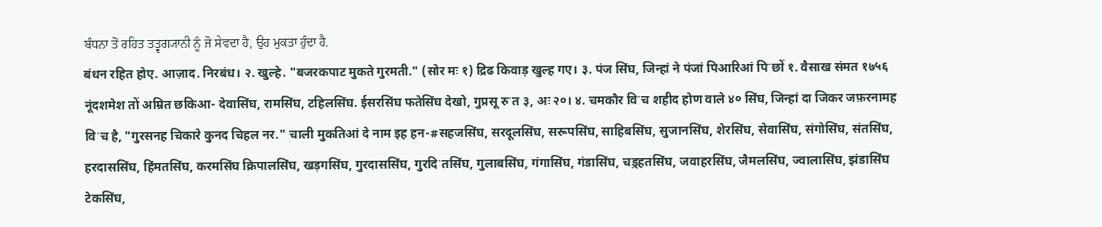ਬੰਧਨਾ ਤੋਂ ਰਹਿਤ ਤਤ੍ਵਗ੍ਯਾਨੀ ਨੂੰ ਜੋ ਸੇਵਦਾ ਹੈ, ਉਹ ਮੁਕਤਾ ਹੁੰਦਾ ਹੈ.
बंधन रहित होए. आज़ाद. निरबंध। २. खुल्हे. "बजरकपाट मुकते गुरमती." (सोर मः १) द्रिढ किवाड़ खुल्ह गए। ३. पंज सिंघ, जिन्हां ने पंजां पिआरिआं पिॱछों १. वैसाख संमत १७५६ नूंदशमेश तों अम्रित छकिआ- देवासिंघ, रामसिंघ, टहिलसिंघ. ईसरसिंघ फतेसिंघ देखो, गुप्रसू रुॱत ३, अः २०। ४. चमकौर विॱच शहीद होण वाले ४० सिंघ, जिन्हां दा जिकर जफ़रनामह विॱच है, "गुरसनह चिकारे कुनद चिहल नर." चाली मुकतिआं दे नाम इह हन-#सहजसिंघ, सरदूलसिंघ, सरूपसिंघ, साहिबसिंघ, सुजानसिंघ, शेरसिंघ, सेवासिंघ, संगोसिंघ, संतसिंघ, हरदाससिंघ, हिंमतसिंघ, करमसिंघ क्रिपालसिंघ, खड़गसिंघ, गुरदाससिंघ, गुरदिॱतसिंघ, गुलाबसिंघ, गंगासिंघ, गंडासिंघ, चड़्हतसिंघ, जवाहरसिंघ, जैमलसिंघ, ज्वालासिंघ, झंडासिंघ टेकसिंघ,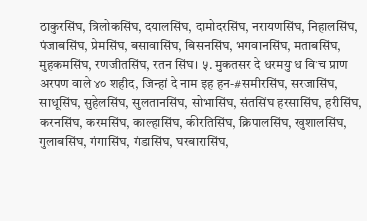ठाकुरसिंघ, त्रिलोकसिंघ, दयालसिंघ, दामोदरसिंघ, नरायणसिंघ, निहालसिंघ, पंजाबसिंघ, प्रेमसिंघ, बसावासिंघ, बिसनसिंघ, भगवानसिंघ, मताबसिंघ, मुहकमसिंघ, रणजीतसिंघ, रतन सिंघ। ५. मुकतसर दे धरमयुॱध विॱच प्राण अरपण वाले ४० शहीद, जिन्हां दे नाम इह हन-#समीरसिंघ, सरजासिंघ, साधूसिंघ, सुहेलसिंघ, सुलतानसिंघ, सोभासिंघ, संतसिंघ हरसासिंघ, हरीसिंघ, करनसिंघ, करमसिंघ, काल्हासिंघ, कीरतिसिंघ, क्रिपालसिंघ, खुशालसिंघ, गुलाबसिंघ, गंगासिंघ, गंडासिंघ, घरबारासिंघ,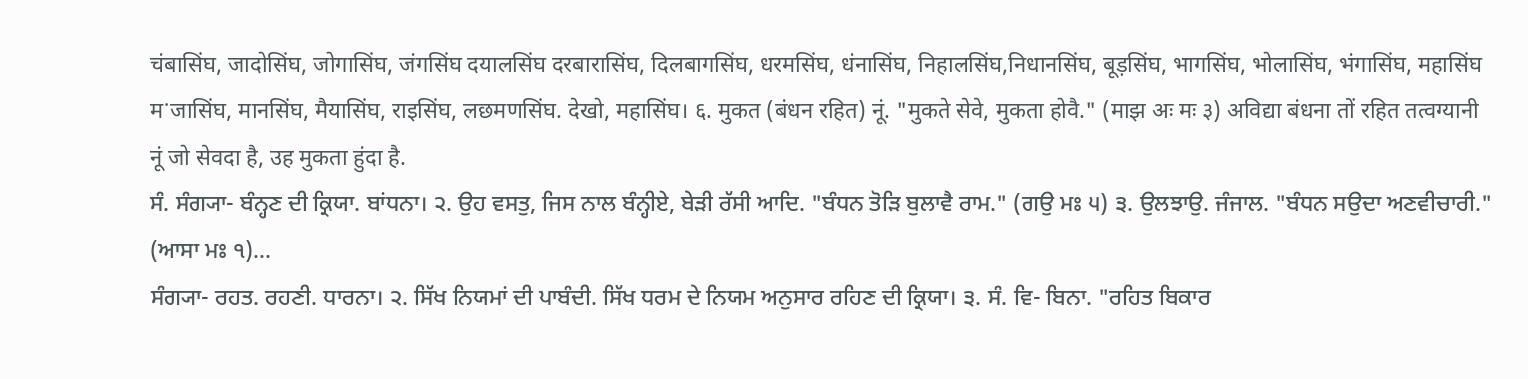चंबासिंघ, जादोसिंघ, जोगासिंघ, जंगसिंघ दयालसिंघ दरबारासिंघ, दिलबागसिंघ, धरमसिंघ, धंनासिंघ, निहालसिंघ,निधानसिंघ, बूड़सिंघ, भागसिंघ, भोलासिंघ, भंगासिंघ, महासिंघ मॱजासिंघ, मानसिंघ, मैयासिंघ, राइसिंघ, लछमणसिंघ. देखो, महासिंघ। ६. मुकत (बंधन रहित) नूं. "मुकते सेवे, मुकता होवै." (माझ अः मः ३) अविद्या बंधना तों रहित तत्वग्यानी नूं जो सेवदा है, उह मुकता हुंदा है.
ਸੰ. ਸੰਗ੍ਯਾ- ਬੰਨ੍ਹਣ ਦੀ ਕ੍ਰਿਯਾ. ਬਾਂਧਨਾ। ੨. ਉਹ ਵਸਤੁ, ਜਿਸ ਨਾਲ ਬੰਨ੍ਹੀਏ, ਬੇੜੀ ਰੱਸੀ ਆਦਿ. "ਬੰਧਨ ਤੋੜਿ ਬੁਲਾਵੈ ਰਾਮ." (ਗਉ ਮਃ ੫) ੩. ਉਲਝਾਉ. ਜੰਜਾਲ. "ਬੰਧਨ ਸਉਦਾ ਅਣਵੀਚਾਰੀ." (ਆਸਾ ਮਃ ੧)...
ਸੰਗ੍ਯਾ- ਰਹਤ. ਰਹਣੀ. ਧਾਰਨਾ। ੨. ਸਿੱਖ ਨਿਯਮਾਂ ਦੀ ਪਾਬੰਦੀ. ਸਿੱਖ ਧਰਮ ਦੇ ਨਿਯਮ ਅਨੁਸਾਰ ਰਹਿਣ ਦੀ ਕ੍ਰਿਯਾ। ੩. ਸੰ. ਵਿ- ਬਿਨਾ. "ਰਹਿਤ ਬਿਕਾਰ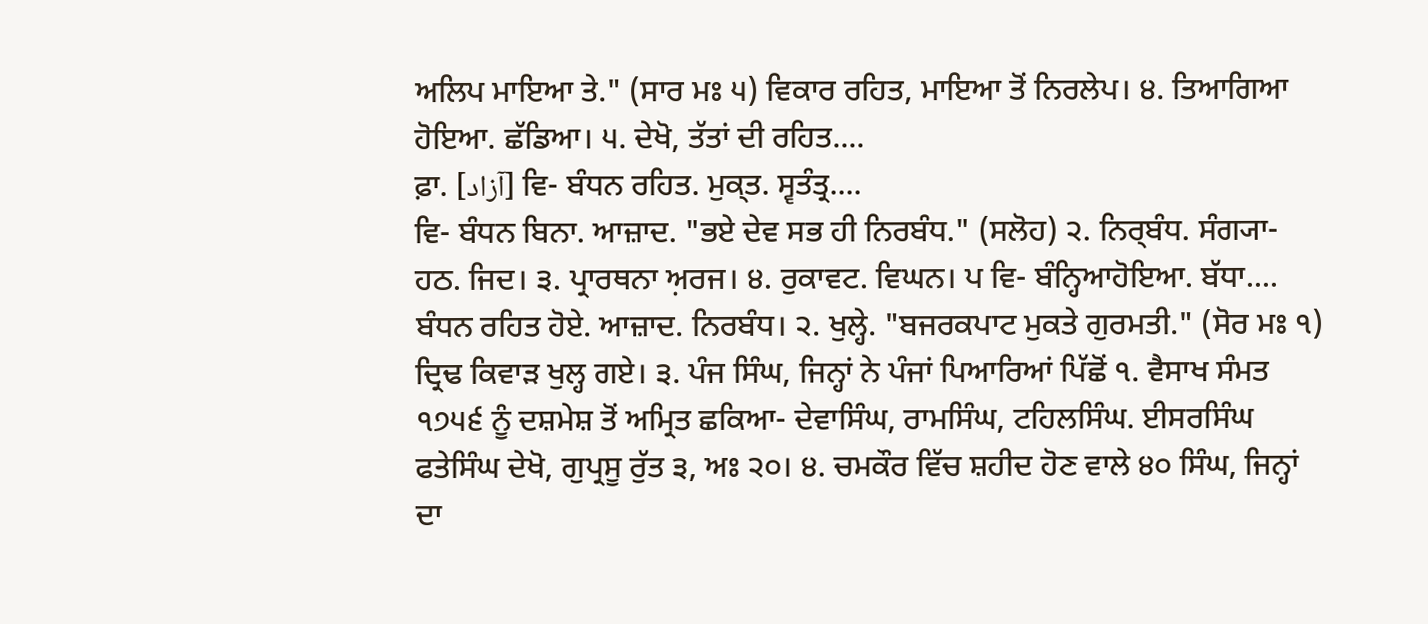ਅਲਿਪ ਮਾਇਆ ਤੇ." (ਸਾਰ ਮਃ ੫) ਵਿਕਾਰ ਰਹਿਤ, ਮਾਇਆ ਤੋਂ ਨਿਰਲੇਪ। ੪. ਤਿਆਗਿਆ ਹੋਇਆ. ਛੱਡਿਆ। ੫. ਦੇਖੋ, ਤੱਤਾਂ ਦੀ ਰਹਿਤ....
ਫ਼ਾ. [آزاد] ਵਿ- ਬੰਧਨ ਰਹਿਤ. ਮੁਕ੍ਤ. ਸ੍ਵਤੰਤ੍ਰ....
ਵਿ- ਬੰਧਨ ਬਿਨਾ. ਆਜ਼ਾਦ. "ਭਏ ਦੇਵ ਸਭ ਹੀ ਨਿਰਬੰਧ." (ਸਲੋਹ) ੨. ਨਿਰ੍ਬੰਧ. ਸੰਗ੍ਯਾ- ਹਠ. ਜਿਦ। ੩. ਪ੍ਰਾਰਥਨਾ ਅ਼ਰਜ। ੪. ਰੁਕਾਵਟ. ਵਿਘਨ। ਪ ਵਿ- ਬੰਨ੍ਹਿਆਹੋਇਆ. ਬੱਧਾ....
ਬੰਧਨ ਰਹਿਤ ਹੋਏ. ਆਜ਼ਾਦ. ਨਿਰਬੰਧ। ੨. ਖੁਲ੍ਹੇ. "ਬਜਰਕਪਾਟ ਮੁਕਤੇ ਗੁਰਮਤੀ." (ਸੋਰ ਮਃ ੧) ਦ੍ਰਿਢ ਕਿਵਾੜ ਖੁਲ੍ਹ ਗਏ। ੩. ਪੰਜ ਸਿੰਘ, ਜਿਨ੍ਹਾਂ ਨੇ ਪੰਜਾਂ ਪਿਆਰਿਆਂ ਪਿੱਛੋਂ ੧. ਵੈਸਾਖ ਸੰਮਤ ੧੭੫੬ ਨੂੰ ਦਸ਼ਮੇਸ਼ ਤੋਂ ਅਮ੍ਰਿਤ ਛਕਿਆ- ਦੇਵਾਸਿੰਘ, ਰਾਮਸਿੰਘ, ਟਹਿਲਸਿੰਘ. ਈਸਰਸਿੰਘ ਫਤੇਸਿੰਘ ਦੇਖੋ, ਗੁਪ੍ਰਸੂ ਰੁੱਤ ੩, ਅਃ ੨੦। ੪. ਚਮਕੌਰ ਵਿੱਚ ਸ਼ਹੀਦ ਹੋਣ ਵਾਲੇ ੪੦ ਸਿੰਘ, ਜਿਨ੍ਹਾਂ ਦਾ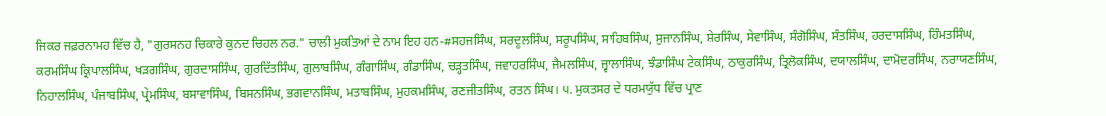ਜਿਕਰ ਜਫ਼ਰਨਾਮਹ ਵਿੱਚ ਹੈ, "ਗੁਰਸਨਹ ਚਿਕਾਰੇ ਕੁਨਦ ਚਿਹਲ ਨਰ." ਚਾਲੀ ਮੁਕਤਿਆਂ ਦੇ ਨਾਮ ਇਹ ਹਨ-#ਸਹਜਸਿੰਘ, ਸਰਦੂਲਸਿੰਘ, ਸਰੂਪਸਿੰਘ, ਸਾਹਿਬਸਿੰਘ, ਸੁਜਾਨਸਿੰਘ, ਸ਼ੇਰਸਿੰਘ, ਸੇਵਾਸਿੰਘ, ਸੰਗੋਸਿੰਘ, ਸੰਤਸਿੰਘ, ਹਰਦਾਸਸਿੰਘ, ਹਿੰਮਤਸਿੰਘ, ਕਰਮਸਿੰਘ ਕ੍ਰਿਪਾਲਸਿੰਘ, ਖੜਗਸਿੰਘ, ਗੁਰਦਾਸਸਿੰਘ, ਗੁਰਦਿੱਤਸਿੰਘ, ਗੁਲਾਬਸਿੰਘ, ਗੰਗਾਸਿੰਘ, ਗੰਡਾਸਿੰਘ, ਚੜ੍ਹਤਸਿੰਘ, ਜਵਾਹਰਸਿੰਘ, ਜੈਮਲਸਿੰਘ, ਜ੍ਵਾਲਾਸਿੰਘ, ਝੰਡਾਸਿੰਘ ਟੇਕਸਿੰਘ, ਠਾਕੁਰਸਿੰਘ, ਤ੍ਰਿਲੋਕਸਿੰਘ, ਦਯਾਲਸਿੰਘ, ਦਾਮੋਦਰਸਿੰਘ, ਨਰਾਯਣਸਿੰਘ, ਨਿਹਾਲਸਿੰਘ, ਪੰਜਾਬਸਿੰਘ, ਪ੍ਰੇਮਸਿੰਘ, ਬਸਾਵਾਸਿੰਘ, ਬਿਸਨਸਿੰਘ, ਭਗਵਾਨਸਿੰਘ, ਮਤਾਬਸਿੰਘ, ਮੁਹਕਮਸਿੰਘ, ਰਣਜੀਤਸਿੰਘ, ਰਤਨ ਸਿੰਘ। ੫. ਮੁਕਤਸਰ ਦੇ ਧਰਮਯੁੱਧ ਵਿੱਚ ਪ੍ਰਾਣ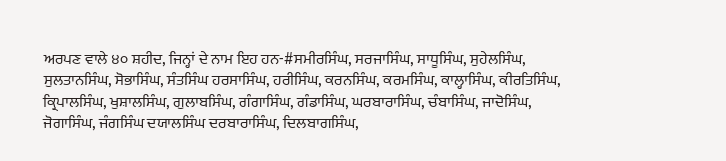ਅਰਪਣ ਵਾਲੇ ੪੦ ਸ਼ਹੀਦ, ਜਿਨ੍ਹਾਂ ਦੇ ਨਾਮ ਇਹ ਹਨ-#ਸਮੀਰਸਿੰਘ, ਸਰਜਾਸਿੰਘ, ਸਾਧੂਸਿੰਘ, ਸੁਹੇਲਸਿੰਘ, ਸੁਲਤਾਨਸਿੰਘ, ਸੋਭਾਸਿੰਘ, ਸੰਤਸਿੰਘ ਹਰਸਾਸਿੰਘ, ਹਰੀਸਿੰਘ, ਕਰਨਸਿੰਘ, ਕਰਮਸਿੰਘ, ਕਾਲ੍ਹਾਸਿੰਘ, ਕੀਰਤਿਸਿੰਘ, ਕ੍ਰਿਪਾਲਸਿੰਘ, ਖੁਸ਼ਾਲਸਿੰਘ, ਗੁਲਾਬਸਿੰਘ, ਗੰਗਾਸਿੰਘ, ਗੰਡਾਸਿੰਘ, ਘਰਬਾਰਾਸਿੰਘ, ਚੰਬਾਸਿੰਘ, ਜਾਦੋਸਿੰਘ, ਜੋਗਾਸਿੰਘ, ਜੰਗਸਿੰਘ ਦਯਾਲਸਿੰਘ ਦਰਬਾਰਾਸਿੰਘ, ਦਿਲਬਾਗਸਿੰਘ,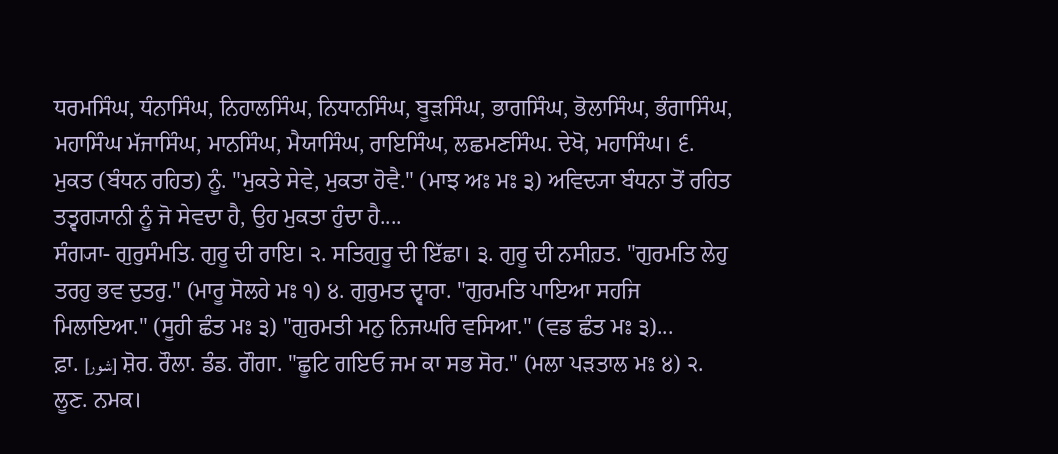ਧਰਮਸਿੰਘ, ਧੰਨਾਸਿੰਘ, ਨਿਹਾਲਸਿੰਘ, ਨਿਧਾਨਸਿੰਘ, ਬੂੜਸਿੰਘ, ਭਾਗਸਿੰਘ, ਭੋਲਾਸਿੰਘ, ਭੰਗਾਸਿੰਘ, ਮਹਾਸਿੰਘ ਮੱਜਾਸਿੰਘ, ਮਾਨਸਿੰਘ, ਮੈਯਾਸਿੰਘ, ਰਾਇਸਿੰਘ, ਲਛਮਣਸਿੰਘ. ਦੇਖੋ, ਮਹਾਸਿੰਘ। ੬. ਮੁਕਤ (ਬੰਧਨ ਰਹਿਤ) ਨੂੰ. "ਮੁਕਤੇ ਸੇਵੇ, ਮੁਕਤਾ ਹੋਵੈ." (ਮਾਝ ਅਃ ਮਃ ੩) ਅਵਿਦ੍ਯਾ ਬੰਧਨਾ ਤੋਂ ਰਹਿਤ ਤਤ੍ਵਗ੍ਯਾਨੀ ਨੂੰ ਜੋ ਸੇਵਦਾ ਹੈ, ਉਹ ਮੁਕਤਾ ਹੁੰਦਾ ਹੈ....
ਸੰਗ੍ਯਾ- ਗੁਰੁਸੰਮਤਿ. ਗੁਰੂ ਦੀ ਰਾਇ। ੨. ਸਤਿਗੁਰੂ ਦੀ ਇੱਛਾ। ੩. ਗੁਰੂ ਦੀ ਨਸੀਹ਼ਤ. "ਗੁਰਮਤਿ ਲੇਹੁ ਤਰਹੁ ਭਵ ਦੁਤਰੁ." (ਮਾਰੂ ਸੋਲਹੇ ਮਃ ੧) ੪. ਗੁਰੁਮਤ ਦ੍ਵਾਰਾ. "ਗੁਰਮਤਿ ਪਾਇਆ ਸਹਜਿ ਮਿਲਾਇਆ." (ਸੂਹੀ ਛੰਤ ਮਃ ੩) "ਗੁਰਮਤੀ ਮਨੁ ਨਿਜਘਰਿ ਵਸਿਆ." (ਵਡ ਛੰਤ ਮਃ ੩)...
ਫ਼ਾ. [شور] ਸ਼ੋਰ. ਰੌਲਾ. ਡੰਡ. ਗੌਗਾ. "ਛੂਟਿ ਗਇਓ ਜਮ ਕਾ ਸਭ ਸੋਰ." (ਮਲਾ ਪੜਤਾਲ ਮਃ ੪) ੨. ਲੂਣ. ਨਮਕ।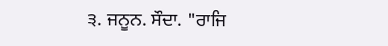੩. ਜਨੂਨ. ਸੌਦਾ. "ਰਾਜਿ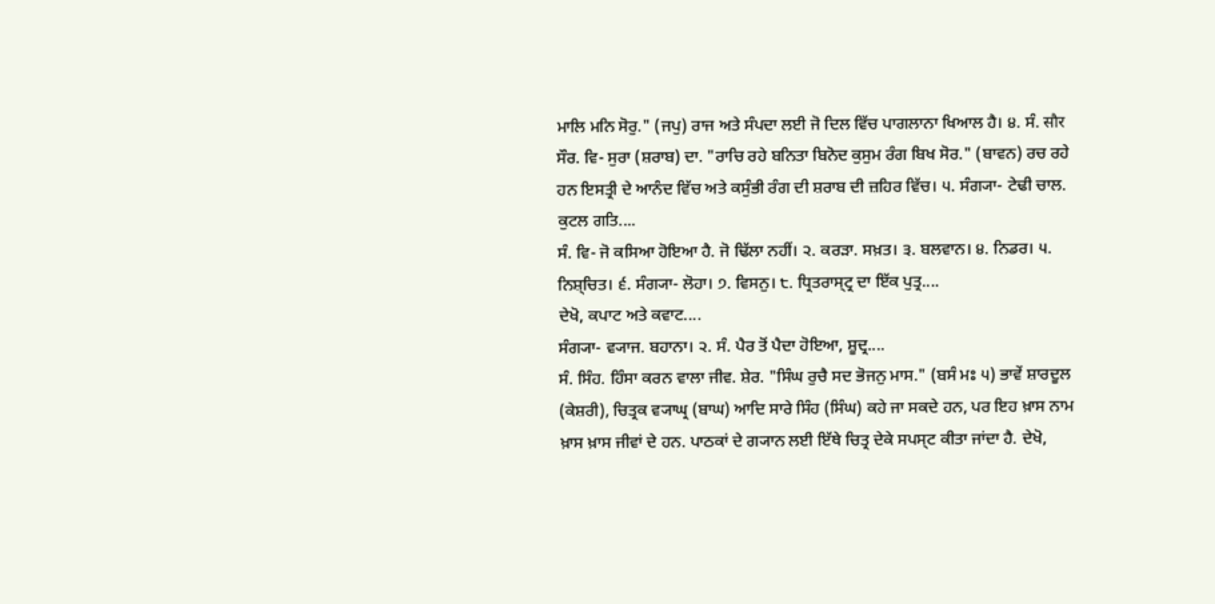ਮਾਲਿ ਮਨਿ ਸੋਰੁ." (ਜਪੁ) ਰਾਜ ਅਤੇ ਸੰਪਦਾ ਲਈ ਜੋ ਦਿਲ ਵਿੱਚ ਪਾਗਲਾਨਾ ਖਿਆਲ ਹੈ। ੪. ਸੰ. सौर ਸੌਰ. ਵਿ- ਸੁਰਾ (ਸ਼ਰਾਬ) ਦਾ. "ਰਾਚਿ ਰਹੇ ਬਨਿਤਾ ਬਿਨੋਦ ਕੁਸੁਮ ਰੰਗ ਬਿਖ ਸੋਰ." (ਬਾਵਨ) ਰਚ ਰਹੇ ਹਨ ਇਸਤ੍ਰੀ ਦੇ ਆਨੰਦ ਵਿੱਚ ਅਤੇ ਕਸੁੰਭੀ ਰੰਗ ਦੀ ਸ਼ਰਾਬ ਦੀ ਜ਼ਹਿਰ ਵਿੱਚ। ੫. ਸੰਗ੍ਯਾ- ਟੇਢੀ ਚਾਲ. ਕੁਟਲ ਗਤਿ....
ਸੰ. ਵਿ- ਜੋ ਕਸਿਆ ਹੋਇਆ ਹੈ. ਜੋ ਢਿੱਲਾ ਨਹੀਂ। ੨. ਕਰੜਾ. ਸਖ਼ਤ। ੩. ਬਲਵਾਨ। ੪. ਨਿਡਰ। ੫. ਨਿਸ਼੍ਚਿਤ। ੬. ਸੰਗ੍ਯਾ- ਲੋਹਾ। ੭. ਵਿਸਨੁ। ੮. ਧ੍ਰਿਤਰਾਸ੍ਟ੍ਰ ਦਾ ਇੱਕ ਪੁਤ੍ਰ....
ਦੇਖੋ, ਕਪਾਟ ਅਤੇ ਕਵਾਟ....
ਸੰਗ੍ਯਾ- ਵ੍ਯਾਜ. ਬਹਾਨਾ। ੨. ਸੰ. ਪੈਰ ਤੋਂ ਪੈਦਾ ਹੋਇਆ, ਸ਼ੂਦ੍ਰ....
ਸੰ. ਸਿੰਹ. ਹਿੰਸਾ ਕਰਨ ਵਾਲਾ ਜੀਵ. ਸ਼ੇਰ. "ਸਿੰਘ ਰੁਚੈ ਸਦ ਭੋਜਨੁ ਮਾਸ." (ਬਸੰ ਮਃ ੫) ਭਾਵੇਂ ਸ਼ਾਰਦੂਲ (ਕੇਸ਼ਰੀ), ਚਿਤ੍ਰਕ ਵ੍ਯਾਘ੍ਰ (ਬਾਘ) ਆਦਿ ਸਾਰੇ ਸਿੰਹ (ਸਿੰਘ) ਕਹੇ ਜਾ ਸਕਦੇ ਹਨ, ਪਰ ਇਹ ਖ਼ਾਸ ਨਾਮ ਖ਼ਾਸ ਖ਼ਾਸ ਜੀਵਾਂ ਦੇ ਹਨ. ਪਾਠਕਾਂ ਦੇ ਗ੍ਯਾਨ ਲਈ ਇੱਥੇ ਚਿਤ੍ਰ ਦੇਕੇ ਸਪਸ੍ਟ ਕੀਤਾ ਜਾਂਦਾ ਹੈ. ਦੇਖੋ,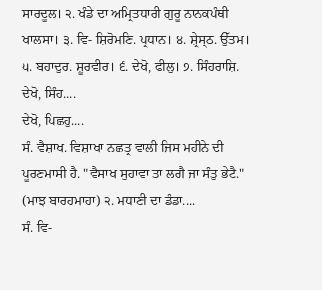ਸਾਰਦੂਲ। ੨. ਖੰਡੇ ਦਾ ਅਮ੍ਰਿਤਧਾਰੀ ਗੁਰੂ ਨਾਨਕਪੰਥੀ ਖਾਲਸਾ। ੩. ਵਿ- ਸ਼ਿਰੋਮਣਿ. ਪ੍ਰਧਾਨ। ੪. ਸ਼੍ਰੇਸ੍ਠ. ਉੱਤਮ। ੫. ਬਹਾਦੁਰ. ਸ਼ੂਰਵੀਰ। ੬. ਦੇਖੋ, ਫੀਲੁ। ੭. ਸਿੰਹਰਾਸ਼ਿ. ਦੇਖੋ, ਸਿੰਹ....
ਦੇਖੋ, ਪਿਛਹੁ....
ਸੰ. ਵੈਸ਼ਾਖ. ਵਿਸ਼ਾਖਾ ਨਛਤ੍ਰ ਵਾਲੀ ਜਿਸ ਮਹੀਨੇ ਦੀ ਪੂਰਣਮਾਸੀ ਹੈ. "ਵੈਸਾਖ ਸੁਹਾਵਾ ਤਾ ਲਗੈ ਜਾ ਸੰਤੁ ਭੇਟੈ." (ਮਾਝ ਬਾਰਹਮਾਹਾ) ੨. ਮਧਾਣੀ ਦਾ ਡੰਡਾ....
ਸੰ. ਵਿ-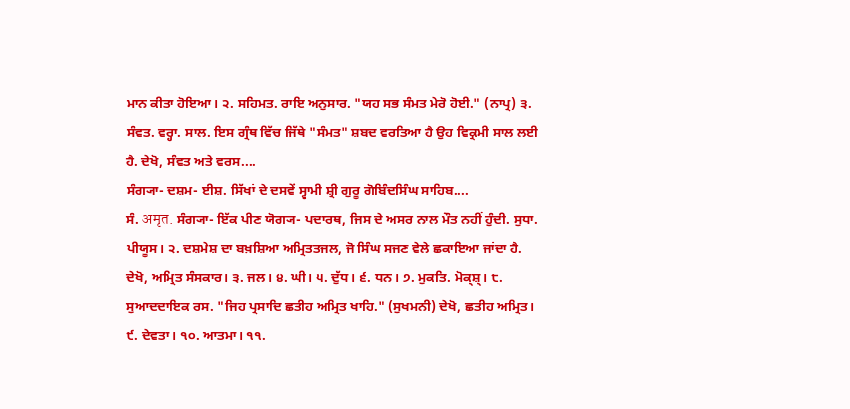ਮਾਨ ਕੀਤਾ ਹੋਇਆ। ੨. ਸਹਿਮਤ. ਰਾਇ ਅਨੁਸਾਰ. "ਯਹ ਸਭ ਸੰਮਤ ਮੇਰੋ ਹੋਈ." (ਨਾਪ੍ਰ) ੩. ਸੰਵਤ. ਵਰ੍ਹਾ. ਸਾਲ. ਇਸ ਗ੍ਰੰਥ ਵਿੱਚ ਜਿੱਥੇ "ਸੰਮਤ" ਸ਼ਬਦ ਵਰਤਿਆ ਹੈ ਉਹ ਵਿਕ੍ਰਮੀ ਸਾਲ ਲਈ ਹੈ. ਦੇਖੋ, ਸੰਵਤ ਅਤੇ ਵਰਸ....
ਸੰਗ੍ਯਾ- ਦਸ਼ਮ- ਈਸ਼. ਸਿੱਖਾਂ ਦੇ ਦਸਵੇਂ ਸ੍ਵਾਮੀ ਸ਼੍ਰੀ ਗੁਰੂ ਗੋਬਿੰਦਸਿੰਘ ਸਾਹਿਬ....
ਸੰ. अमृत. ਸੰਗ੍ਯਾ- ਇੱਕ ਪੀਣ ਯੋਗ੍ਯ- ਪਦਾਰਥ, ਜਿਸ ਦੇ ਅਸਰ ਨਾਲ ਮੌਤ ਨਹੀਂ ਹੁੰਦੀ. ਸੁਧਾ. ਪੀਯੂਸ। ੨. ਦਸ਼ਮੇਸ਼ ਦਾ ਬਖ਼ਸ਼ਿਆ ਅਮ੍ਰਿਤਤਜਲ, ਜੋ ਸਿੰਘ ਸਜਣ ਵੇਲੇ ਛਕਾਇਆ ਜਾਂਦਾ ਹੈ. ਦੇਖੋ, ਅਮ੍ਰਿਤ ਸੰਸਕਾਰ। ੩. ਜਲ। ੪. ਘੀ। ੫. ਦੁੱਧ। ੬. ਧਨ। ੭. ਮੁਕਤਿ. ਮੋਕ੍ਸ਼੍। ੮. ਸੁਆਦਦਾਇਕ ਰਸ. "ਜਿਹ ਪ੍ਰਸਾਦਿ ਛਤੀਹ ਅਮ੍ਰਿਤ ਖਾਹਿ." (ਸੁਖਮਨੀ) ਦੇਖੋ, ਛਤੀਹ ਅਮ੍ਰਿਤ। ੯. ਦੇਵਤਾ। ੧੦. ਆਤਮਾ। ੧੧.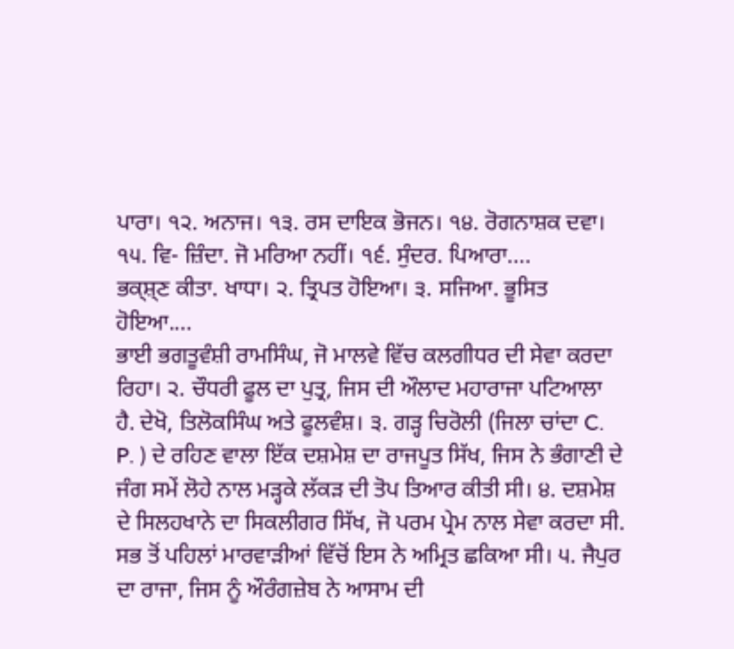ਪਾਰਾ। ੧੨. ਅਨਾਜ। ੧੩. ਰਸ ਦਾਇਕ ਭੋਜਨ। ੧੪. ਰੋਗਨਾਸ਼ਕ ਦਵਾ। ੧੫. ਵਿ- ਜ਼ਿੰਦਾ. ਜੋ ਮਰਿਆ ਨਹੀਂ। ੧੬. ਸੁੰਦਰ. ਪਿਆਰਾ....
ਭਕ੍ਸ਼੍ਣ ਕੀਤਾ. ਖਾਧਾ। ੨. ਤ੍ਰਿਪਤ ਹੋਇਆ। ੩. ਸਜਿਆ. ਭੂਸਿਤ ਹੋਇਆ....
ਭਾਈ ਭਗਤੂਵੰਸ਼ੀ ਰਾਮਸਿੰਘ, ਜੋ ਮਾਲਵੇ ਵਿੱਚ ਕਲਗੀਧਰ ਦੀ ਸੇਵਾ ਕਰਦਾ ਰਿਹਾ। ੨. ਚੌਧਰੀ ਫੂਲ ਦਾ ਪੁਤ੍ਰ, ਜਿਸ ਦੀ ਔਲਾਦ ਮਹਾਰਾਜਾ ਪਟਿਆਲਾ ਹੈ. ਦੇਖੋ, ਤਿਲੋਕਸਿੰਘ ਅਤੇ ਫੂਲਵੰਸ਼। ੩. ਗੜ੍ਹ ਚਿਰੋਲੀ (ਜਿਲਾ ਚਾਂਦਾ C. P. ) ਦੇ ਰਹਿਣ ਵਾਲਾ ਇੱਕ ਦਸ਼ਮੇਸ਼ ਦਾ ਰਾਜਪੂਤ ਸਿੱਖ, ਜਿਸ ਨੇ ਭੰਗਾਣੀ ਦੇ ਜੰਗ ਸਮੇਂ ਲੋਹੇ ਨਾਲ ਮੜ੍ਹਕੇ ਲੱਕੜ ਦੀ ਤੋਪ ਤਿਆਰ ਕੀਤੀ ਸੀ। ੪. ਦਸ਼ਮੇਸ਼ ਦੇ ਸਿਲਹਖਾਨੇ ਦਾ ਸਿਕਲੀਗਰ ਸਿੱਖ, ਜੋ ਪਰਮ ਪ੍ਰੇਮ ਨਾਲ ਸੇਵਾ ਕਰਦਾ ਸੀ. ਸਭ ਤੋਂ ਪਹਿਲਾਂ ਮਾਰਵਾੜੀਆਂ ਵਿੱਚੋਂ ਇਸ ਨੇ ਅਮ੍ਰਿਤ ਛਕਿਆ ਸੀ। ੫. ਜੈਪੁਰ ਦਾ ਰਾਜਾ, ਜਿਸ ਨੂੰ ਔਰੰਗਜ਼ੇਬ ਨੇ ਆਸਾਮ ਦੀ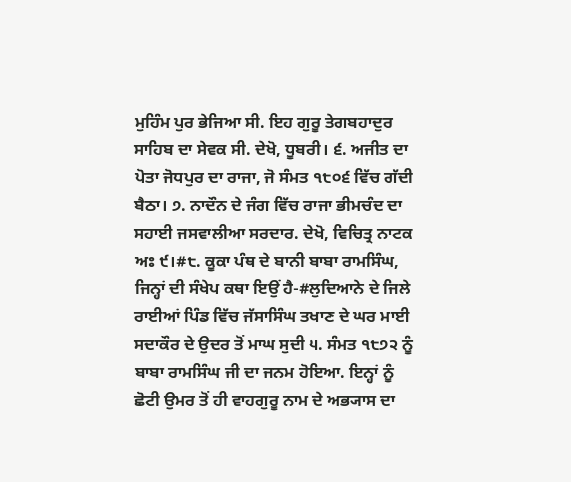ਮੁਹਿੰਮ ਪੁਰ ਭੇਜਿਆ ਸੀ. ਇਹ ਗੁਰੂ ਤੇਗਬਹਾਦੁਰ ਸਾਹਿਬ ਦਾ ਸੇਵਕ ਸੀ. ਦੇਖੋ, ਧੂਬਰੀ। ੬. ਅਜੀਤ ਦਾ ਪੋਤਾ ਜੋਧਪੁਰ ਦਾ ਰਾਜਾ, ਜੋ ਸੰਮਤ ੧੮੦੬ ਵਿੱਚ ਗੱਦੀ ਬੈਠਾ। ੭. ਨਾਦੌਨ ਦੇ ਜੰਗ ਵਿੱਚ ਰਾਜਾ ਭੀਮਚੰਦ ਦਾ ਸਹਾਈ ਜਸਵਾਲੀਆ ਸਰਦਾਰ. ਦੇਖੋ, ਵਿਚਿਤ੍ਰ ਨਾਟਕ ਅਃ ੯।#੮. ਕੂਕਾ ਪੰਥ ਦੇ ਬਾਨੀ ਬਾਬਾ ਰਾਮਸਿੰਘ, ਜਿਨ੍ਹਾਂ ਦੀ ਸੰਖੇਪ ਕਥਾ ਇਉਂ ਹੈ-#ਲੁਦਿਆਨੇ ਦੇ ਜਿਲੇ ਰਾਈਆਂ ਪਿੰਡ ਵਿੱਚ ਜੱਸਾਸਿੰਘ ਤਖਾਣ ਦੇ ਘਰ ਮਾਈ ਸਦਾਕੌਰ ਦੇ ਉਦਰ ਤੋਂ ਮਾਘ ਸੁਦੀ ੫. ਸੰਮਤ ੧੮੭੨ ਨੂੰ ਬਾਬਾ ਰਾਮਸਿੰਘ ਜੀ ਦਾ ਜਨਮ ਹੋਇਆ. ਇਨ੍ਹਾਂ ਨੂੰ ਛੋਟੀ ਉਮਰ ਤੋਂ ਹੀ ਵਾਹਗੁਰੂ ਨਾਮ ਦੇ ਅਭ੍ਯਾਸ ਦਾ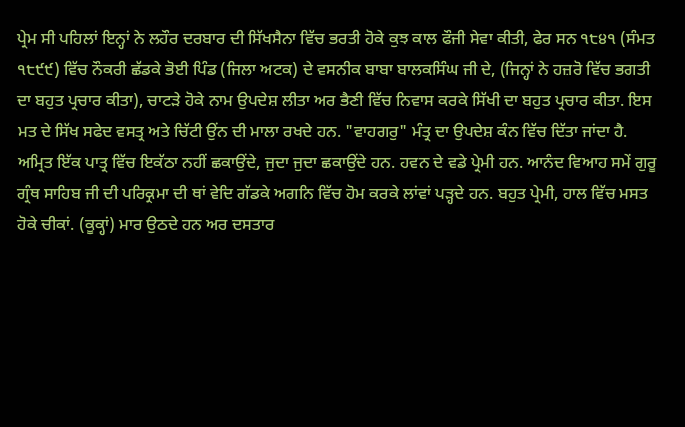ਪ੍ਰੇਮ ਸੀ ਪਹਿਲਾਂ ਇਨ੍ਹਾਂ ਨੇ ਲਹੌਰ ਦਰਬਾਰ ਦੀ ਸਿੱਖਸੈਨਾ ਵਿੱਚ ਭਰਤੀ ਹੋਕੇ ਕੁਝ ਕਾਲ ਫੌਜੀ ਸੇਵਾ ਕੀਤੀ, ਫੇਰ ਸਨ ੧੮੪੧ (ਸੰਮਤ ੧੮੯੯) ਵਿੱਚ ਨੌਕਰੀ ਛੱਡਕੇ ਭੋਈ ਪਿੰਡ (ਜਿਲਾ ਅਟਕ) ਦੇ ਵਸਨੀਕ ਬਾਬਾ ਬਾਲਕਸਿੰਘ ਜੀ ਦੇ, (ਜਿਨ੍ਹਾਂ ਨੇ ਹਜ਼ਰੋ ਵਿੱਚ ਭਗਤੀ ਦਾ ਬਹੁਤ ਪ੍ਰਚਾਰ ਕੀਤਾ), ਚਾਟੜੇ ਹੋਕੇ ਨਾਮ ਉਪਦੇਸ਼ ਲੀਤਾ ਅਰ ਭੈਣੀ ਵਿੱਚ ਨਿਵਾਸ ਕਰਕੇ ਸਿੱਖੀ ਦਾ ਬਹੁਤ ਪ੍ਰਚਾਰ ਕੀਤਾ. ਇਸ ਮਤ ਦੇ ਸਿੱਖ ਸਫੇਦ ਵਸਤ੍ਰ ਅਤੇ ਚਿੱਟੀ ਉਂਨ ਦੀ ਮਾਲਾ ਰਖਦੇ ਹਨ. "ਵਾਹਗਰੁ" ਮੰਤ੍ਰ ਦਾ ਉਪਦੇਸ਼ ਕੰਨ ਵਿੱਚ ਦਿੱਤਾ ਜਾਂਦਾ ਹੈ. ਅਮ੍ਰਿਤ ਇੱਕ ਪਾਤ੍ਰ ਵਿੱਚ ਇਕੱਠਾ ਨਹੀਂ ਛਕਾਉਂਦੇ, ਜੁਦਾ ਜੁਦਾ ਛਕਾਉਂਦੇ ਹਨ. ਹਵਨ ਦੇ ਵਡੇ ਪ੍ਰੇਮੀ ਹਨ. ਆਨੰਦ ਵਿਆਹ ਸਮੇਂ ਗੁਰੂ ਗ੍ਰੰਥ ਸਾਹਿਬ ਜੀ ਦੀ ਪਰਿਕ੍ਰਮਾ ਦੀ ਥਾਂ ਵੇਦਿ ਗੱਡਕੇ ਅਗਨਿ ਵਿੱਚ ਹੋਮ ਕਰਕੇ ਲਾਂਵਾਂ ਪੜ੍ਹਦੇ ਹਨ. ਬਹੁਤ ਪ੍ਰੇਮੀ, ਹਾਲ ਵਿੱਚ ਮਸਤ ਹੋਕੇ ਚੀਕਾਂ. (ਕੂਕ੍ਹਾਂ) ਮਾਰ ਉਠਦੇ ਹਨ ਅਰ ਦਸਤਾਰ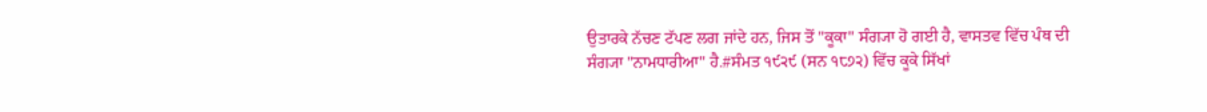ਉਤਾਰਕੇ ਨੱਚਣ ਟੱਪਣ ਲਗ ਜਾਂਦੇ ਹਨ, ਜਿਸ ਤੋਂ "ਕੂਕਾ" ਸੰਗ੍ਯਾ ਹੋ ਗਈ ਹੈ, ਵਾਸਤਵ ਵਿੱਚ ਪੰਥ ਦੀ ਸੰਗ੍ਯਾ "ਨਾਮਧਾਰੀਆ" ਹੈ.#ਸੰਮਤ ੧੯੨੯ (ਸਨ ੧੮੭੨) ਵਿੱਚ ਕੂਕੇ ਸਿੱਖਾਂ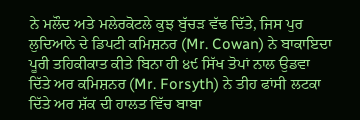ਨੇ ਮਲੌਦ ਅਤੇ ਮਲੇਰਕੋਟਲੇ ਕੁਝ ਬੁੱਚੜ ਵੱਢ ਦਿੱਤੇ, ਜਿਸ ਪੁਰ ਲੁਦਿਆਨੇ ਦੇ ਡਿਪਟੀ ਕਮਿਸ਼ਨਰ (Mr. Cowan) ਨੇ ਬਾਕਾਇਦਾ ਪੂਰੀ ਤਹਿਕੀਕਾਤ ਕੀਤੇ ਬਿਨਾ ਹੀ ੪੯ ਸਿੱਖ ਤੋਪਾਂ ਨਾਲ ਉਡਵਾ ਦਿੱਤੇ ਅਰ ਕਮਿਸ਼ਨਰ (Mr. Forsyth) ਨੇ ਤੀਹ ਫਾਂਸੀ ਲਟਕਾ ਦਿੱਤੇ ਅਰ ਸ਼ੱਕ ਦੀ ਹਾਲਤ ਵਿੱਚ ਬਾਬਾ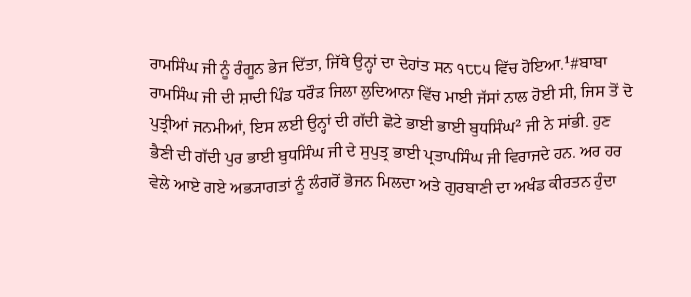ਰਾਮਸਿੰਘ ਜੀ ਨੂੰ ਰੰਗੂਨ ਭੇਜ ਦਿੱਤਾ, ਜਿੱਥੇ ਉਨ੍ਹਾਂ ਦਾ ਦੇਹਾਂਤ ਸਨ ੧੮੮੫ ਵਿੱਚ ਹੋਇਆ.¹#ਬਾਬਾ ਰਾਮਸਿੰਘ ਜੀ ਦੀ ਸ਼ਾਦੀ ਪਿੰਡ ਧਰੌੜ ਜਿਲਾ ਲੁਦਿਆਨਾ ਵਿੱਚ ਮਾਈ ਜੱਸਾਂ ਨਾਲ ਹੋਈ ਸੀ, ਜਿਸ ਤੋਂ ਦੋ ਪੁਤ੍ਰੀਆਂ ਜਨਮੀਆਂ, ਇਸ ਲਈ ਉਨ੍ਹਾਂ ਦੀ ਗੱਦੀ ਛੋਟੇ ਭਾਈ ਭਾਈ ਬੁਧਸਿੰਘ² ਜੀ ਨੇ ਸਾਂਭੀ. ਹੁਣ ਭੈਣੀ ਦੀ ਗੱਦੀ ਪੁਰ ਭਾਈ ਬੁਧਸਿੰਘ ਜੀ ਦੇ ਸੁਪੁਤ੍ਰ ਭਾਈ ਪ੍ਰਤਾਪਸਿੰਘ ਜੀ ਵਿਰਾਜਦੇ ਹਨ. ਅਰ ਹਰ ਵੇਲੇ ਆਏ ਗਏ ਅਭ੍ਯਾਗਤਾਂ ਨੂੰ ਲੰਗਰੋਂ ਭੋਜਨ ਮਿਲਦਾ ਅਤੇ ਗੁਰਬਾਣੀ ਦਾ ਅਖੰਡ ਕੀਰਤਨ ਹੁੰਦਾ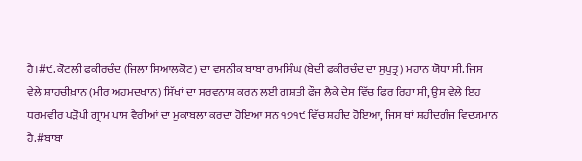ਹੈ।#੯. ਕੋਟਲੀ ਫਕੀਰਚੰਦ (ਜਿਲਾ ਸਿਆਲਕੋਟ) ਦਾ ਵਸਨੀਕ ਬਾਬਾ ਰਾਮਸਿੰਘ (ਬੇਦੀ ਫਕੀਰਚੰਦ ਦਾ ਸੁਪੁਤ੍ਰ) ਮਹਾਨ ਯੋਧਾ ਸੀ. ਜਿਸ ਵੇਲੇ ਸ਼ਾਹਚੀਖ਼ਾਨ (ਮੀਰ ਅਹਮਦਖਾਨ) ਸਿੱਖਾਂ ਦਾ ਸਰਵਨਾਸ਼ ਕਰਨ ਲਈ ਗਸ਼ਤੀ ਫੌਜ ਲੈਕੇ ਦੇਸ ਵਿੱਚ ਫਿਰ ਰਿਹਾ ਸੀ, ਉਸ ਵੇਲੇ ਇਹ ਧਰਮਵੀਰ ਪੜੋਪੀ ਗ੍ਰਾਮ ਪਾਸ ਵੈਰੀਆਂ ਦਾ ਮੁਕਾਬਲਾ ਕਰਦਾ ਹੋਇਆ ਸਨ ੧੭੧੯ ਵਿੱਚ ਸ਼ਹੀਦ ਹੋਇਆ, ਜਿਸ ਥਾਂ ਸ਼ਹੀਦਗੰਜ ਵਿਦ੍ਯਮਾਨ ਹੈ.#ਬਾਬਾ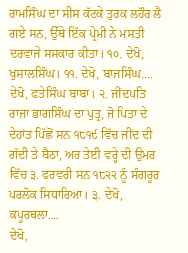ਰਾਮਸਿੰਘ ਦਾ ਸੀਸ ਕੱਟਕੇ ਤੁਰਕ ਲਹੌਰ ਲੈ ਗਏ ਸਨ, ਉੱਥੇ ਇੱਕ ਪ੍ਰੇਮੀ ਨੇ ਮਸਤੀ ਦਰਵਾਜੇ ਸਸਕਾਰ ਕੀਤਾ। ੧੦. ਦੇਖੋ, ਖੁਸਾਲਸਿੰਘ। ੧੧. ਦੇਖੋ, ਬਾਜਸਿੰਘ....
ਦੇਖੋ, ਫਤੇਸਿੰਘ ਬਾਬਾ। ੨. ਜੀਂਦਪਤਿ ਰਾਜਾ ਭਾਗਸਿੰਘ ਦਾ ਪੁਤ੍ਰ, ਜੋ ਪਿਤਾ ਦੇ ਦੇਹਾਂਤ ਪਿੱਛੋਂ ਸਨ ੧੮੧੯ ਵਿੱਚ ਜੀਂਦ ਦੀ ਗੱਦੀ ਤੇ ਬੈਠਾ, ਅਰ ਤੇਈ ਵਰ੍ਹੇ ਦੀ ਉਮਰ ਵਿੱਚ ੩. ਫਰਵਰੀ ਸਨ ੧੮੨੨ ਨੂੰ ਸੰਗਰੂਰ ਪਰਲੋਕ ਸਿਧਾਰਿਆ। ੩. ਦੇਖੋ, ਕਪੂਰਥਲਾ....
ਦੇਖੋ,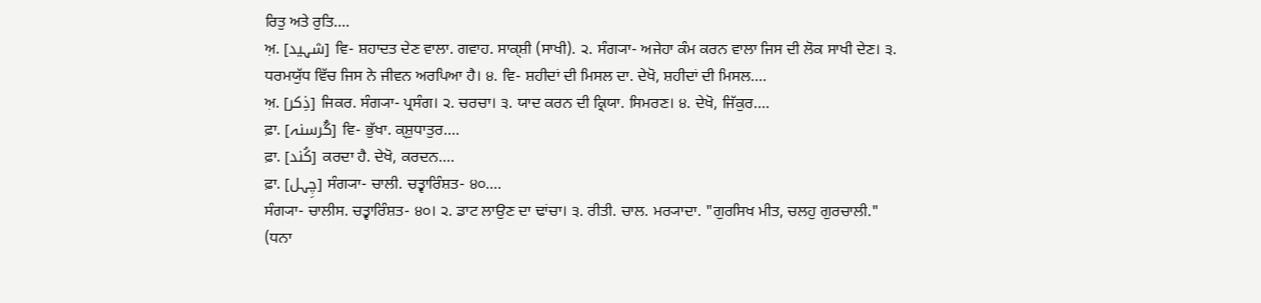ਰਿਤੁ ਅਤੇ ਰੁਤਿ....
ਅ਼. [شہید] ਵਿ- ਸ਼ਹਾਦਤ ਦੇਣ ਵਾਲਾ. ਗਵਾਹ. ਸਾਕ੍ਸ਼ੀ (ਸਾਖੀ). ੨. ਸੰਗ੍ਯਾ- ਅਜੇਹਾ ਕੰਮ ਕਰਨ ਵਾਲਾ ਜਿਸ ਦੀ ਲੋਕ ਸਾਖੀ ਦੇਣ। ੩. ਧਰਮਯੁੱਧ ਵਿੱਚ ਜਿਸ ਨੇ ਜੀਵਨ ਅਰਪਿਆ ਹੈ। ੪. ਵਿ- ਸ਼ਹੀਦਾਂ ਦੀ ਮਿਸਲ ਦਾ. ਦੇਖੋ, ਸ਼ਹੀਦਾਂ ਦੀ ਮਿਸਲ....
ਅ਼. [ذِکر] ਜਿਕਰ. ਸੰਗ੍ਯਾ- ਪ੍ਰਸੰਗ। ੨. ਚਰਚਾ। ੩. ਯਾਦ ਕਰਨ ਦੀ ਕ੍ਰਿਯਾ. ਸਿਮਰਣ। ੪. ਦੇਖੋ, ਜਿੱਕੁਰ....
ਫ਼ਾ. [گُرسنہ] ਵਿ- ਭੁੱਖਾ. ਕ੍ਸ਼ੁਧਾਤੁਰ....
ਫ਼ਾ. [کُند] ਕਰਦਾ ਹੈ. ਦੇਖੋ, ਕਰਦਨ....
ਫ਼ਾ. [چِہل] ਸੰਗ੍ਯਾ- ਚਾਲੀ. ਚਤ੍ਵਾਰਿੰਸ਼ਤ- ੪੦....
ਸੰਗ੍ਯਾ- ਚਾਲੀਸ. ਚਤ੍ਵਾਰਿੰਸ਼ਤ- ੪੦। ੨. ਡਾਟ ਲਾਉਣ ਦਾ ਢਾਂਚਾ। ੩. ਰੀਤੀ. ਚਾਲ. ਮਰ੍ਯਾਦਾ. "ਗੁਰਸਿਖ ਮੀਤ, ਚਲਹੁ ਗੁਰਚਾਲੀ." (ਧਨਾ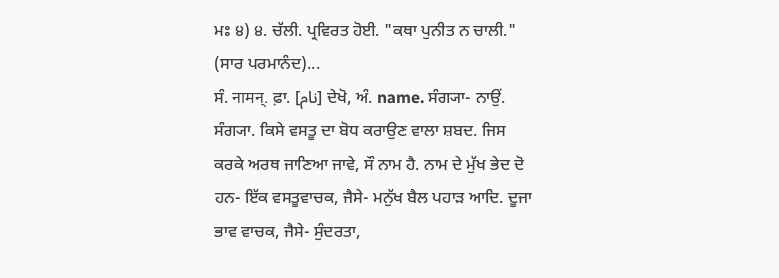ਮਃ ੪) ੪. ਚੱਲੀ. ਪ੍ਰਵਿਰਤ ਹੋਈ. "ਕਥਾ ਪੁਨੀਤ ਨ ਚਾਲੀ." (ਸਾਰ ਪਰਮਾਨੰਦ)...
ਸੰ. नामन्. ਫ਼ਾ. [نام] ਦੇਖੋ, ਅੰ. name. ਸੰਗ੍ਯਾ- ਨਾਉਂ. ਸੰਗ੍ਯਾ. ਕਿਸੇ ਵਸਤੂ ਦਾ ਬੋਧ ਕਰਾਉਣ ਵਾਲਾ ਸ਼ਬਦ. ਜਿਸ ਕਰਕੇ ਅਰਥ ਜਾਣਿਆ ਜਾਵੇ, ਸੌ ਨਾਮ ਹੈ. ਨਾਮ ਦੇ ਮੁੱਖ ਭੇਦ ਦੋ ਹਨ- ਇੱਕ ਵਸਤੂਵਾਚਕ, ਜੈਸੇ- ਮਨੁੱਖ ਬੈਲ ਪਹਾੜ ਆਦਿ. ਦੂਜਾ ਭਾਵ ਵਾਚਕ, ਜੈਸੇ- ਸੁੰਦਰਤਾ,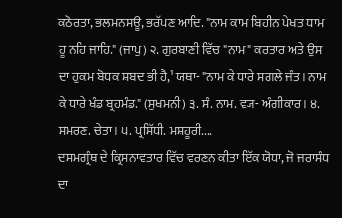ਕਠੋਰਤਾ, ਭਲਮਨਸਊ, ਭਰੱਪਣ ਆਦਿ. "ਨਾਮ ਕਾਮ ਬਿਹੀਨ ਪੇਖਤ ਧਾਮ ਹੂ ਨਹਿ ਜਾਹਿ." (ਜਾਪੁ) ੨. ਗੁਰਬਾਣੀ ਵਿੱਚ "ਨਾਮ" ਕਰਤਾਰ ਅਤੇ ਉਸ ਦਾ ਹੁਕਮ ਬੋਧਕ ਸ਼ਬਦ ਭੀ ਹੈ,¹ ਯਥਾ- "ਨਾਮ ਕੇ ਧਾਰੇ ਸਗਲੇ ਜੰਤ। ਨਾਮ ਕੇ ਧਾਰੇ ਖੰਡ ਬ੍ਰਹਮੰਡ." (ਸੁਖਮਨੀ) ੩. ਸੰ. ਨਾਮ. ਵ੍ਯ- ਅੰਗੀਕਾਰ। ੪. ਸਮਰਣ. ਚੇਤਾ। ੫. ਪ੍ਰਸਿੱਧੀ. ਮਸ਼ਹੂਰੀ....
ਦਸਮਗ੍ਰੰਥ ਦੇ ਕ੍ਰਿਸਨਾਵਤਾਰ ਵਿੱਚ ਵਰਣਨ ਕੀਤਾ ਇੱਕ ਯੋਧਾ, ਜੋ ਜਰਾਸੰਧ ਦਾ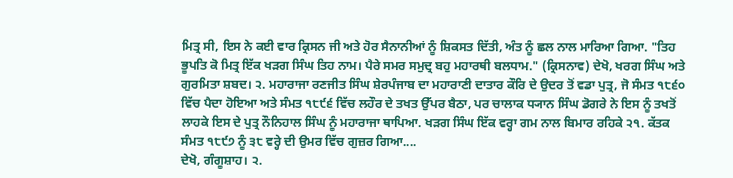ਮਿਤ੍ਰ ਸੀ, ਇਸ ਨੇ ਕਈ ਵਾਰ ਕ੍ਰਿਸਨ ਜੀ ਅਤੇ ਹੋਰ ਸੈਨਾਨੀਆਂ ਨੂੰ ਸ਼ਿਕਸਤ ਦਿੱਤੀ, ਅੰਤ ਨੂੰ ਛਲ ਨਾਲ ਮਾਰਿਆ ਗਿਆ. "ਤਿਹ ਭੂਪਤਿ ਕੋ ਮਿਤ੍ਰ ਇੱਕ ਖੜਗ ਸਿੰਘ ਤਿਹ ਨਾਮ। ਪੈਰੇ ਸਮਰ ਸਮੁਦ੍ਰ ਬਹੁ ਮਹਾਰਥੀ ਬਲਧਾਮ." (ਕ੍ਰਿਸਨਾਵ) ਦੇਖੋ, ਖਰਗ ਸਿੰਘ ਅਤੇ ਗੁਰਮਿਤਾ ਸ਼ਬਦ। ੨. ਮਹਾਰਾਜਾ ਰਣਜੀਤ ਸਿੰਘ ਸ਼ੇਰਪੰਜਾਬ ਦਾ ਮਹਾਰਾਣੀ ਦਾਤਾਰ ਕੌਰਿ ਦੇ ਉਦਰ ਤੋਂ ਵਡਾ ਪੁਤ੍ਰ, ਜੋ ਸੰਮਤ ੧੮੬੦ ਵਿੱਚ ਪੈਦਾ ਹੋਇਆ ਅਤੇ ਸੰਮਤ ੧੮੯੬ ਵਿੱਚ ਲਹੌਰ ਦੇ ਤਖਤ ਉੱਪਰ ਬੈਠਾ, ਪਰ ਚਾਲਾਕ ਧ੍ਯਾਨ ਸਿੰਘ ਡੋਗਰੇ ਨੇ ਇਸ ਨੂੰ ਤਖਤੋਂ ਲਾਹਕੇ ਇਸ ਦੇ ਪੁਤ੍ਰ ਨੌਨਿਹਾਲ ਸਿੰਘ ਨੂੰ ਮਹਾਰਾਜਾ ਥਾਪਿਆ. ਖੜਗ ਸਿੰਘ ਇੱਕ ਵਰ੍ਹਾ ਗਮ ਨਾਲ ਬਿਮਾਰ ਰਹਿਕੇ ੨੧. ਕੱਤਕ ਸੰਮਤ ੧੮੯੭ ਨੂੰ ੩੮ ਵਰ੍ਹੇ ਦੀ ਉਮਰ ਵਿੱਚ ਗੁਜ਼ਰ ਗਿਆ....
ਦੇਖੋ, ਗੰਗੂਸ਼ਾਹ। ੨.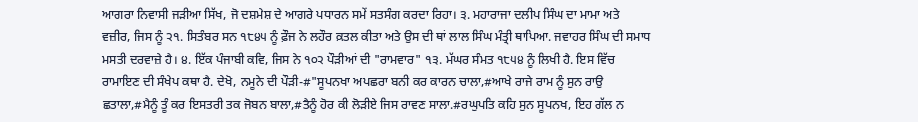ਆਗਰਾ ਨਿਵਾਸੀ ਜੜੀਆ ਸਿੱਖ, ਜੋ ਦਸ਼ਮੇਸ਼ ਦੇ ਆਗਰੇ ਪਧਾਰਨ ਸਮੇਂ ਸਤਸੰਗ ਕਰਦਾ ਰਿਹਾ। ੩. ਮਹਾਰਾਜਾ ਦਲੀਪ ਸਿੰਘ ਦਾ ਮਾਮਾ ਅਤੇ ਵਜ਼ੀਰ, ਜਿਸ ਨੂੰ ੨੧. ਸਿਤੰਬਰ ਸਨ ੧੮੪੫ ਨੂੰ ਫ਼ੌਜ ਨੇ ਲਹੌਰ ਕ਼ਤਲ ਕੀਤਾ ਅਤੇ ਉਸ ਦੀ ਥਾਂ ਲਾਲ ਸਿੰਘ ਮੰਤ੍ਰੀ ਥਾਪਿਆ. ਜਵਾਹਰ ਸਿੰਘ ਦੀ ਸਮਾਧ ਮਸਤੀ ਦਰਵਾਜ਼ੇ ਹੈ। ੪. ਇੱਕ ਪੰਜਾਬੀ ਕਵਿ, ਜਿਸ ਨੇ ੧੦੨ ਪੌੜੀਆਂ ਦੀ "ਰਾਮਵਾਰ" ੧੩. ਮੱਘਰ ਸੰਮਤ ੧੮੫੪ ਨੂੰ ਲਿਖੀ ਹੈ. ਇਸ ਵਿੱਚ ਰਾਮਾਇਣ ਦੀ ਸੰਖੇਪ ਕਥਾ ਹੈ. ਦੇਖੋ, ਨਮੂਨੇ ਦੀ ਪੌੜੀ-#"ਸੂਪਨਖਾ ਅਪਛਰਾ ਬਨੀ ਕਰ ਕਾਰਨ ਚਾਲਾ,#ਆਖੇ ਰਾਜੇ ਰਾਮ ਨੂੰ ਸੁਨ ਰਾਉ ਛਤਾਲਾ,#ਮੈਨੂੰ ਤੂੰ ਕਰ ਇਸਤਰੀ ਤਕ ਜੋਬਨ ਬਾਲਾ,#ਤੈਨੂੰ ਹੋਰ ਕੀ ਲੋੜੀਏ ਜਿਸ ਰਾਵਣ ਸਾਲਾ.#ਰਘੁਪਤਿ ਕਹਿ ਸੁਨ ਸੂਪਨਖ, ਇਹ ਗੱਲ ਨ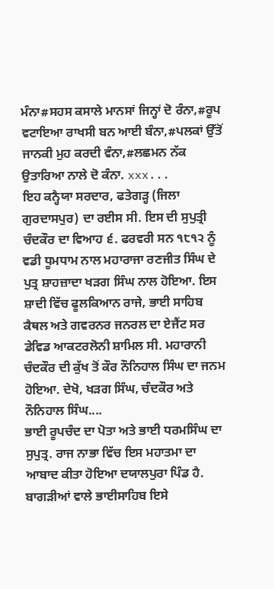ਮੰਨਾ#ਸਹਸ ਕਸਾਲੇ ਮਾਨਸਾਂ ਜਿਨ੍ਹਾਂ ਦੋ ਰੰਨਾ,#ਰੂਪ ਵਟਾਇਆ ਰਾਖਸੀ ਬਨ ਆਈ ਬੰਨਾ,#ਪਲਕਾਂ ਉੱਤੋਂ ਜਾਨਕੀ ਮੁਹ ਕਰਦੀ ਵੰਨਾ,#ਲਛਮਨ ਨੱਕ ਉਤਾਰਿਆ ਨਾਲੇ ਦੋ ਕੰਨਾ. xxx...
ਇਹ ਕਨ੍ਹੈਯਾ ਸਰਦਾਰ, ਫਤੇਗੜ੍ਹ (ਜਿਲਾ ਗੁਰਦਾਸਪੁਰ) ਦਾ ਰਈਸ ਸੀ. ਇਸ ਦੀ ਸੁਪੁਤ੍ਰੀ ਚੰਦਕੌਰ ਦਾ ਵਿਆਹ ੬. ਫਰਵਰੀ ਸਨ ੧੮੧੨ ਨੂੰ ਵਡੀ ਧੂਮਧਾਮ ਨਾਲ ਮਹਾਰਾਜਾ ਰਣਜੀਤ ਸਿੰਘ ਦੇ ਪੁਤ੍ਰ ਸ਼ਾਹਜ਼ਾਦਾ ਖੜਗ ਸਿੰਘ ਨਾਲ ਹੋਇਆ. ਇਸ ਸ਼ਾਦੀ ਵਿੱਚ ਫੂਲਕਿਆਨ ਰਾਜੇ, ਭਾਈ ਸਾਹਿਬ ਕੈਥਲ ਅਤੇ ਗਵਰਨਰ ਜਨਰਲ ਦਾ ਏਜੈਂਟ ਸਰ ਡੇਵਿਡ ਆਕਟਰਲੋਨੀ ਸ਼ਾਮਿਲ ਸੀ. ਮਹਾਰਾਨੀ ਚੰਦਕੌਰ ਦੀ ਕੁੱਖ ਤੋਂ ਕੌਰ ਨੌਨਿਹਾਲ ਸਿੰਘ ਦਾ ਜਨਮ ਹੋਇਆ. ਦੇਖੋ, ਖੜਗ ਸਿੰਘ, ਚੰਦਕੌਰ ਅਤੇ ਨੌਨਿਹਾਲ ਸਿੰਘ....
ਭਾਈ ਰੂਪਚੰਦ ਦਾ ਪੋਤਾ ਅਤੇ ਭਾਈ ਧਰਮਸਿੰਘ ਦਾ ਸੁਪੁਤ੍ਰ. ਰਾਜ ਨਾਭਾ ਵਿੱਚ ਇਸ ਮਹਾਤਮਾ ਦਾ ਆਬਾਦ ਕੀਤਾ ਹੋਇਆ ਦਯਾਲਪੁਰਾ ਪਿੰਡ ਹੈ. ਬਾਗੜੀਆਂ ਵਾਲੇ ਭਾਈਸਾਹਿਬ ਇਸੇ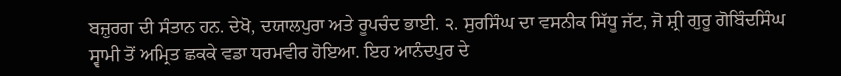ਬਜ਼ੁਰਗ ਦੀ ਸੰਤਾਨ ਹਨ. ਦੇਖੋ, ਦਯਾਲਪੁਰਾ ਅਤੇ ਰੂਪਚੰਦ ਭਾਈ. ੨. ਸੁਰਸਿੰਘ ਦਾ ਵਸਨੀਕ ਸਿੱਧੂ ਜੱਟ, ਜੋ ਸ਼੍ਰੀ ਗੁਰੂ ਗੋਬਿੰਦਸਿੰਘ ਸ੍ਵਾਮੀ ਤੋਂ ਅਮ੍ਰਿਤ ਛਕਕੇ ਵਡਾ ਧਰਮਵੀਰ ਹੋਇਆ. ਇਹ ਆਨੰਦਪੁਰ ਦੇ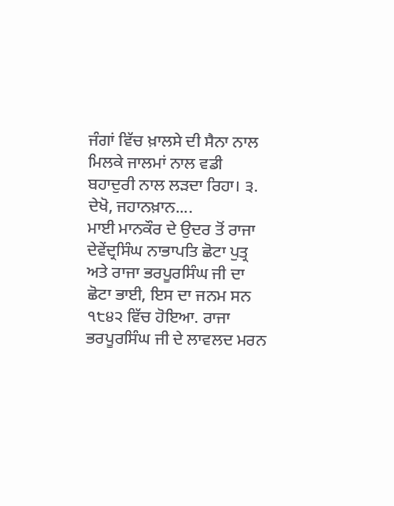ਜੰਗਾਂ ਵਿੱਚ ਖ਼ਾਲਸੇ ਦੀ ਸੈਨਾ ਨਾਲ ਮਿਲਕੇ ਜਾਲਮਾਂ ਨਾਲ ਵਡੀ ਬਹਾਦੁਰੀ ਨਾਲ ਲੜਦਾ ਰਿਹਾ। ੩. ਦੇਖੋ, ਜਹਾਨਖ਼ਾਨ....
ਮਾਈ ਮਾਨਕੌਰ ਦੇ ਉਦਰ ਤੋਂ ਰਾਜਾ ਦੇਵੇਂਦ੍ਰਸਿੰਘ ਨਾਭਾਪਤਿ ਛੋਟਾ ਪੁਤ੍ਰ ਅਤੇ ਰਾਜਾ ਭਰਪੂਰਸਿੰਘ ਜੀ ਦਾ ਛੋਟਾ ਭਾਈ, ਇਸ ਦਾ ਜਨਮ ਸਨ ੧੮੪੨ ਵਿੱਚ ਹੋਇਆ. ਰਾਜਾ ਭਰਪੂਰਸਿੰਘ ਜੀ ਦੇ ਲਾਵਲਦ ਮਰਨ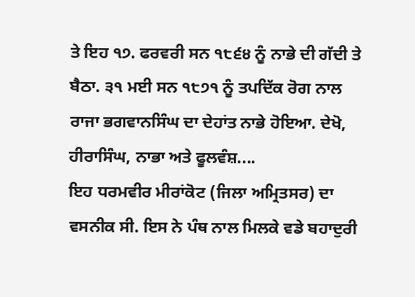ਤੇ ਇਹ ੧੭. ਫਰਵਰੀ ਸਨ ੧੮੬੪ ਨੂੰ ਨਾਭੇ ਦੀ ਗੱਦੀ ਤੇ ਬੈਠਾ. ੩੧ ਮਈ ਸਨ ੧੮੭੧ ਨੂੰ ਤਪਦਿੱਕ ਰੋਗ ਨਾਲ ਰਾਜਾ ਭਗਵਾਨਸਿੰਘ ਦਾ ਦੇਹਾਂਤ ਨਾਭੇ ਹੋਇਆ. ਦੇਖੋ, ਹੀਰਾਸਿੰਘ, ਨਾਭਾ ਅਤੇ ਫੂਲਵੰਸ਼....
ਇਹ ਧਰਮਵੀਰ ਮੀਰਾਂਕੋਟ (ਜਿਲਾ ਅਮ੍ਰਿਤਸਰ) ਦਾ ਵਸਨੀਕ ਸੀ. ਇਸ ਨੇ ਪੰਥ ਨਾਲ ਮਿਲਕੇ ਵਡੇ ਬਹਾਦੁਰੀ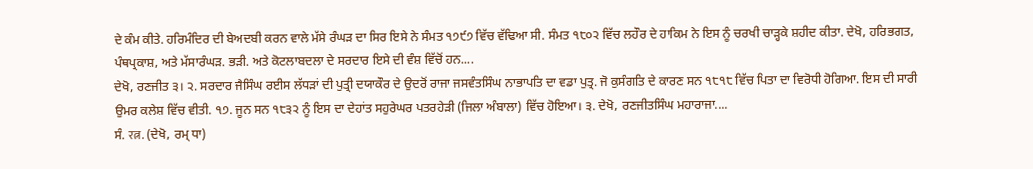ਦੇ ਕੰਮ ਕੀਤੇ. ਹਰਿਮੰਦਿਰ ਦੀ ਬੇਅਦਬੀ ਕਰਨ ਵਾਲੇ ਮੱਸੇ ਰੰਘੜ ਦਾ ਸਿਰ ਇਸੇ ਨੇ ਸੰਮਤ ੧੭੯੭ ਵਿੱਚ ਵੱਢਿਆ ਸੀ. ਸੰਮਤ ੧੮੦੨ ਵਿੱਚ ਲਹੌਰ ਦੇ ਹਾਕਿਮ ਨੇ ਇਸ ਨੂੰ ਚਰਖੀ ਚਾੜ੍ਹਕੇ ਸ਼ਹੀਦ ਕੀਤਾ. ਦੇਖੋ, ਹਰਿਭਗਤ, ਪੰਥਪ੍ਰਕਾਸ਼, ਅਤੇ ਮੱਸਾਰੰਘੜ. ਭੜੀ. ਅਤੇ ਕੋਟਲਾਬਦਲਾ ਦੇ ਸਰਦਾਰ ਇਸੇ ਦੀ ਵੰਸ਼ ਵਿੱਚੋਂ ਹਨ....
ਦੇਖੋ, ਰਣਜੀਤ ੩। ੨. ਸਰਦਾਰ ਜੈਸਿੰਘ ਰਈਸ ਲੱਧੜਾਂ ਦੀ ਪੁਤ੍ਰੀ ਦਯਾਕੌਰ ਦੇ ਉਦਰੋਂ ਰਾਜਾ ਜਸਵੰਤਸਿੰਘ ਨਾਭਾਪਤਿ ਦਾ ਵਡਾ ਪੁਤ੍ਰ. ਜੋ ਕੁਸੰਗਤਿ ਦੇ ਕਾਰਣ ਸਨ ੧੮੧੮ ਵਿੱਚ ਪਿਤਾ ਦਾ ਵਿਰੋਧੀ ਹੋਗਿਆ. ਇਸ ਦੀ ਸਾਰੀ ਉਮਰ ਕਲੇਸ਼ ਵਿੱਚ ਵੀਤੀ. ੧੭. ਜੂਨ ਸਨ ੧੮੩੨ ਨੂੰ ਇਸ ਦਾ ਦੇਹਾਂਤ ਸਹੁਰੇਘਰ ਪਤਰਹੇੜੀ (ਜਿਲਾ ਅੰਬਾਲਾ) ਵਿੱਚ ਹੋਇਆ। ੩. ਦੇਖੋ, ਰਣਜੀਤਸਿੰਘ ਮਹਾਰਾਜਾ....
ਸੰ. रत्न. (ਦੇਖੋ, ਰਮ੍ ਧਾ)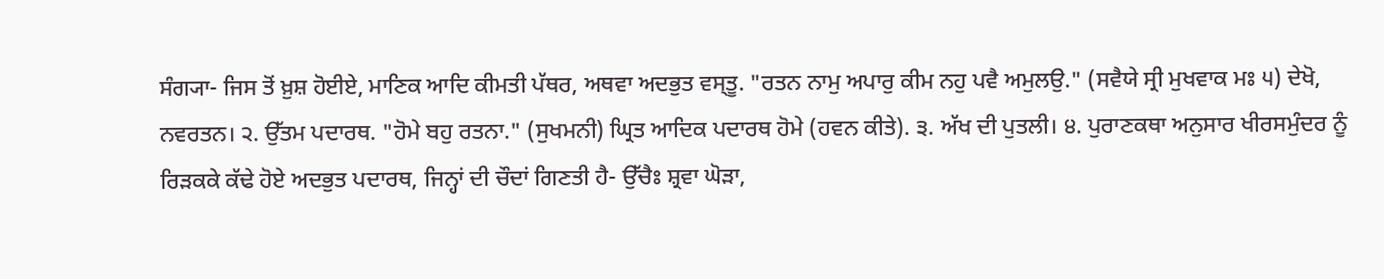ਸੰਗ੍ਯਾ- ਜਿਸ ਤੋਂ ਖ਼ੁਸ਼ ਹੋਈਏ, ਮਾਣਿਕ ਆਦਿ ਕੀਮਤੀ ਪੱਥਰ, ਅਥਵਾ ਅਦਭੁਤ ਵਸ੍ਤੂ. "ਰਤਨ ਨਾਮੁ ਅਪਾਰੁ ਕੀਮ ਨਹੁ ਪਵੈ ਅਮੁਲਉ." (ਸਵੈਯੇ ਸ੍ਰੀ ਮੁਖਵਾਕ ਮਃ ੫) ਦੇਖੋ, ਨਵਰਤਨ। ੨. ਉੱਤਮ ਪਦਾਰਥ. "ਹੋਮੇ ਬਹੁ ਰਤਨਾ." (ਸੁਖਮਨੀ) ਘ੍ਰਿਤ ਆਦਿਕ ਪਦਾਰਥ ਹੋਮੇ (ਹਵਨ ਕੀਤੇ). ੩. ਅੱਖ ਦੀ ਪੁਤਲੀ। ੪. ਪੁਰਾਣਕਥਾ ਅਨੁਸਾਰ ਖੀਰਸਮੁੰਦਰ ਨੂੰ ਰਿੜਕਕੇ ਕੱਢੇ ਹੋਏ ਅਦਭੁਤ ਪਦਾਰਥ, ਜਿਨ੍ਹਾਂ ਦੀ ਚੌਦਾਂ ਗਿਣਤੀ ਹੈ- ਉੱਚੈਃ ਸ਼੍ਰਵਾ ਘੋੜਾ,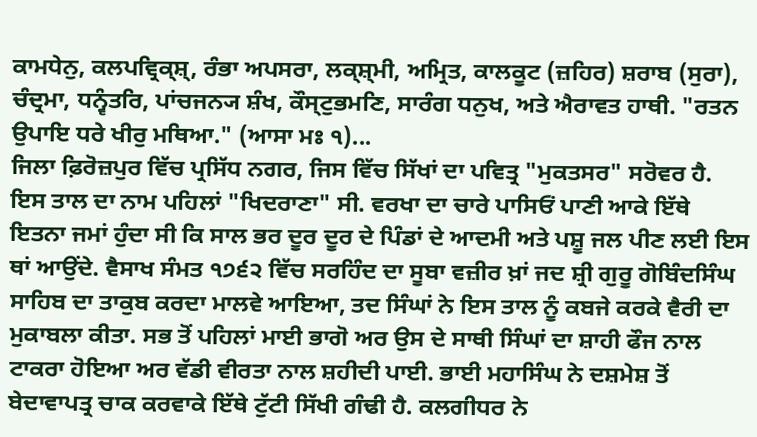ਕਾਮਧੇਨੁ, ਕਲਪਵ੍ਰਿਕ੍ਸ਼੍, ਰੰਭਾ ਅਪਸਰਾ, ਲਕ੍ਸ਼੍ਮੀ, ਅਮ੍ਰਿਤ, ਕਾਲਕੂਟ (ਜ਼ਹਿਰ) ਸ਼ਰਾਬ (ਸੁਰਾ), ਚੰਦ੍ਰਮਾ, ਧਨ੍ਵੰਤਰਿ, ਪਾਂਚਜਨ੍ਯ ਸ਼ੰਖ, ਕੌਸ੍ਟੁਭਮਣਿ, ਸਾਰੰਗ ਧਨੁਖ, ਅਤੇ ਐਰਾਵਤ ਹਾਥੀ. "ਰਤਨ ਉਪਾਇ ਧਰੇ ਖੀਰੁ ਮਥਿਆ." (ਆਸਾ ਮਃ ੧)...
ਜਿਲਾ ਫ਼ਿਰੋਜ਼ਪੁਰ ਵਿੱਚ ਪ੍ਰਸਿੱਧ ਨਗਰ, ਜਿਸ ਵਿੱਚ ਸਿੱਖਾਂ ਦਾ ਪਵਿਤ੍ਰ "ਮੁਕਤਸਰ" ਸਰੋਵਰ ਹੈ. ਇਸ ਤਾਲ ਦਾ ਨਾਮ ਪਹਿਲਾਂ "ਖਿਦਰਾਣਾ" ਸੀ. ਵਰਖਾ ਦਾ ਚਾਰੇ ਪਾਸਿਓਂ ਪਾਣੀ ਆਕੇ ਇੱਥੇ ਇਤਨਾ ਜਮਾਂ ਹੁੰਦਾ ਸੀ ਕਿ ਸਾਲ ਭਰ ਦੂਰ ਦੂਰ ਦੇ ਪਿੰਡਾਂ ਦੇ ਆਦਮੀ ਅਤੇ ਪਸ਼ੂ ਜਲ ਪੀਣ ਲਈ ਇਸ ਥਾਂ ਆਉਂਦੇ. ਵੈਸਾਖ ਸੰਮਤ ੧੭੬੨ ਵਿੱਚ ਸਰਹਿੰਦ ਦਾ ਸੂਬਾ ਵਜ਼ੀਰ ਖ਼ਾਂ ਜਦ ਸ਼੍ਰੀ ਗੁਰੂ ਗੋਬਿੰਦਸਿੰਘ ਸਾਹਿਬ ਦਾ ਤਾਕੁਬ ਕਰਦਾ ਮਾਲਵੇ ਆਇਆ, ਤਦ ਸਿੰਘਾਂ ਨੇ ਇਸ ਤਾਲ ਨੂੰ ਕਬਜੇ ਕਰਕੇ ਵੈਰੀ ਦਾ ਮੁਕਾਬਲਾ ਕੀਤਾ. ਸਭ ਤੋਂ ਪਹਿਲਾਂ ਮਾਈ ਭਾਗੋ ਅਰ ਉਸ ਦੇ ਸਾਥੀ ਸਿੰਘਾਂ ਦਾ ਸ਼ਾਹੀ ਫੌਜ ਨਾਲ ਟਾਕਰਾ ਹੋਇਆ ਅਰ ਵੱਡੀ ਵੀਰਤਾ ਨਾਲ ਸ਼ਹੀਦੀ ਪਾਈ. ਭਾਈ ਮਹਾਸਿੰਘ ਨੇ ਦਸ਼ਮੇਸ਼ ਤੋਂ ਬੇਦਾਵਾਪਤ੍ਰ ਚਾਕ ਕਰਵਾਕੇ ਇੱਥੇ ਟੁੱਟੀ ਸਿੱਖੀ ਗੰਢੀ ਹੈ. ਕਲਗੀਧਰ ਨੇ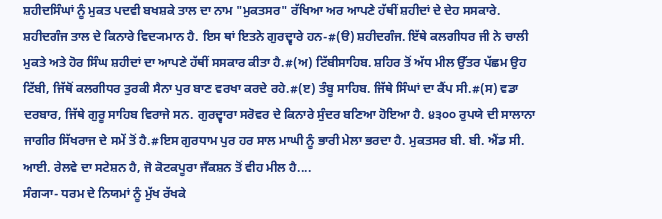ਸ਼ਹੀਦਸਿੰਘਾਂ ਨੂੰ ਮੁਕਤ ਪਦਵੀ ਬਖਸ਼ਕੇ ਤਾਲ ਦਾ ਨਾਮ "ਮੁਕਤਸਰ" ਰੱਖਿਆ ਅਰ ਆਪਣੇ ਹੱਥੀਂ ਸ਼ਹੀਦਾਂ ਦੇ ਦੇਹ ਸਸਕਾਰੇ. ਸ਼ਹੀਦਗੰਜ ਤਾਲ ਦੇ ਕਿਨਾਰੇ ਵਿਦ੍ਯਮਾਨ ਹੈ. ਇਸ ਥਾਂ ਇਤਨੇ ਗੁਰਦ੍ਵਾਰੇ ਹਨ-#(ੳ) ਸ਼ਹੀਦਗੰਜ. ਇੱਥੇ ਕਲਗੀਧਰ ਜੀ ਨੇ ਚਾਲੀ ਮੁਕਤੇ ਅਤੇ ਹੋਰ ਸਿੰਘ ਸ਼ਹੀਦਾਂ ਦਾ ਆਪਣੇ ਹੱਥੀਂ ਸਸਕਾਰ ਕੀਤਾ ਹੈ.#(ਅ) ਟਿੱਬੀਸਾਹਿਬ. ਸ਼ਹਿਰ ਤੋਂ ਅੱਧ ਮੀਲ ਉੱਤਰ ਪੱਛਮ ਉਹ ਟਿੱਬੀ, ਜਿੱਥੋਂ ਕਲਗੀਧਰ ਤੁਰਕੀ ਸੈਨਾ ਪੁਰ ਬਾਣ ਵਰਖਾ ਕਰਦੇ ਰਹੇ.#(ੲ) ਤੰਬੂ ਸਾਹਿਬ. ਜਿੱਥੇ ਸਿੰਘਾਂ ਦਾ ਕੈਂਪ ਸੀ.#(ਸ) ਵਡਾ ਦਰਬਾਰ, ਜਿੱਥੇ ਗੁਰੂ ਸਾਹਿਬ ਵਿਰਾਜੇ ਸਨ. ਗੁਰਦ੍ਵਾਰਾ ਸਰੋਵਰ ਦੇ ਕਿਨਾਰੇ ਸੁੰਦਰ ਬਣਿਆ ਹੋਇਆ ਹੈ. ੪੩੦੦ ਰੁਪਯੇ ਦੀ ਸਾਲਾਨਾ ਜਾਗੀਰ ਸਿੱਖਰਾਜ ਦੇ ਸਮੇਂ ਤੋਂ ਹੈ.#ਇਸ ਗੁਰਧਾਮ ਪੁਰ ਹਰ ਸਾਲ ਮਾਘੀ ਨੂੰ ਭਾਰੀ ਮੇਲਾ ਭਰਦਾ ਹੈ. ਮੁਕਤਸਰ ਬੀ. ਬੀ. ਐਂਡ ਸੀ. ਆਈ. ਰੇਲਵੇ ਦਾ ਸਟੇਸ਼ਨ ਹੈ, ਜੋ ਕੋਟਕਪੂਰਾ ਜਁਕਸ਼ਨ ਤੋਂ ਵੀਹ ਮੀਲ ਹੈ....
ਸੰਗ੍ਯਾ- ਧਰਮ ਦੇ ਨਿਯਮਾਂ ਨੂੰ ਮੁੱਖ ਰੱਖਕੇ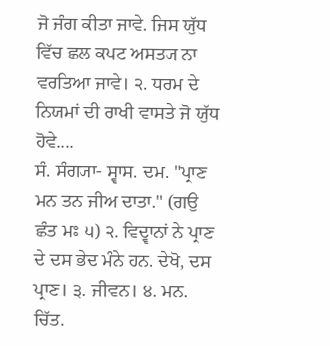ਜੋ ਜੰਗ ਕੀਤਾ ਜਾਵੇ. ਜਿਸ ਯੁੱਧ ਵਿੱਚ ਛਲ ਕਪਟ ਅਸਤ੍ਯ ਨਾ ਵਰਤਿਆ ਜਾਵੇ। ੨. ਧਰਮ ਦੇ ਨਿਯਮਾਂ ਦੀ ਰਾਖੀ ਵਾਸਤੇ ਜੋ ਯੁੱਧ ਹੋਵੇ....
ਸੰ. ਸੰਗ੍ਯਾ- ਸ੍ਵਾਸ. ਦਮ. "ਪ੍ਰਾਣ ਮਨ ਤਨ ਜੀਅ ਦਾਤਾ." (ਗਉ ਛੰਤ ਮਃ ੫) ੨. ਵਿਦ੍ਵਾਨਾਂ ਨੇ ਪ੍ਰਾਣ ਦੇ ਦਸ ਭੇਦ ਮੰਨੇ ਹਨ. ਦੇਖੋ, ਦਸ ਪ੍ਰਾਣ। ੩. ਜੀਵਨ। ੪. ਮਨ. ਚਿੱਤ.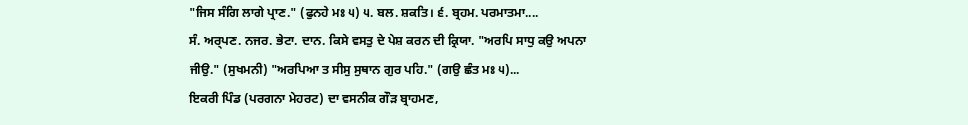"ਜਿਸ ਸੰਗਿ ਲਾਗੇ ਪ੍ਰਾਣ." (ਫੁਨਹੇ ਮਃ ੫) ੫. ਬਲ. ਸ਼ਕਤਿ। ੬. ਬ੍ਰਹਮ. ਪਰਮਾਤਮਾ....
ਸੰ. ਅਰ੍ਪਣ. ਨਜਰ. ਭੇਟਾ. ਦਾਨ. ਕਿਸੇ ਵਸਤੁ ਦੇ ਪੇਸ਼ ਕਰਨ ਦੀ ਕ੍ਰਿਯਾ. "ਅਰਪਿ ਸਾਧੁ ਕਉ ਅਪਨਾ ਜੀਉ." (ਸੁਖਮਨੀ) "ਅਰਪਿਆ ਤ ਸੀਸੁ ਸੁਥਾਨ ਗੁਰ ਪਹਿ." (ਗਉ ਛੰਤ ਮਃ ੫)...
ਇਕਰੀ ਪਿੰਡ (ਪਰਗਨਾ ਮੇਹਰਟ) ਦਾ ਵਸਨੀਕ ਗੌੜ ਬ੍ਰਾਹਮਣ,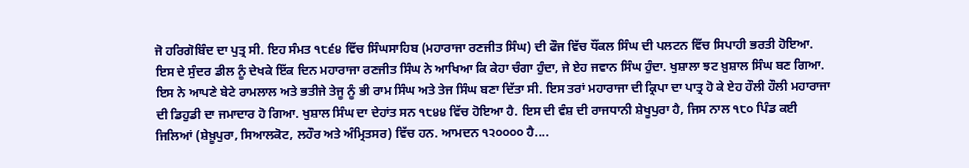ਜੋ ਹਰਿਗੋਬਿੰਦ ਦਾ ਪੁਤ੍ਰ ਸੀ. ਇਹ ਸੰਮਤ ੧੮੬੪ ਵਿੱਚ ਸਿੰਘਸਾਹਿਬ (ਮਹਾਰਾਜਾ ਰਣਜੀਤ ਸਿੰਘ) ਦੀ ਫੌਜ ਵਿੱਚ ਧੌਂਕਲ ਸਿੰਘ ਦੀ ਪਲਟਨ ਵਿੱਚ ਸਿਪਾਹੀ ਭਰਤੀ ਹੋਇਆ. ਇਸ ਦੇ ਸੁੰਦਰ ਡੀਲ ਨੂੰ ਦੇਖਕੇ ਇੱਕ ਦਿਨ ਮਹਾਰਾਜਾ ਰਣਜੀਤ ਸਿੰਘ ਨੇ ਆਖਿਆ ਕਿ ਕੇਹਾ ਚੰਗਾ ਹੁੰਦਾ, ਜੇ ਏਹ ਜਵਾਨ ਸਿੰਘ ਹੁੰਦਾ. ਖੁਸ਼ਾਲਾ ਝਟ ਖ਼ੁਸ਼ਾਲ ਸਿੰਘ ਬਣ ਗਿਆ. ਇਸ ਨੇ ਆਪਣੇ ਬੇਟੇ ਰਾਮਲਾਲ ਅਤੇ ਭਤੀਜੇ ਤੇਜੂ ਨੂੰ ਭੀ ਰਾਮ ਸਿੰਘ ਅਤੇ ਤੇਜ ਸਿੰਘ ਬਣਾ ਦਿੱਤਾ ਸੀ. ਇਸ ਤਰਾਂ ਮਹਾਰਾਜਾ ਦੀ ਕ੍ਰਿਪਾ ਦਾ ਪਾਤ੍ਰ ਹੋ ਕੇ ਏਹ ਹੌਲੀ ਹੌਲੀ ਮਹਾਰਾਜਾ ਦੀ ਡਿਹੁਡੀ ਦਾ ਜਮਾਦਾਰ ਹੋ ਗਿਆ. ਖੁਸ਼ਾਲ ਸਿੰਘ ਦਾ ਦੇਹਾਂਤ ਸਨ ੧੮੪੪ ਵਿੱਚ ਹੋਇਆ ਹੈ. ਇਸ ਦੀ ਵੰਸ਼ ਦੀ ਰਾਜਧਾਨੀ ਸ਼ੇਖੂਪੁਰਾ ਹੈ, ਜਿਸ ਨਾਲ ੧੮੦ ਪਿੰਡ ਕਈ ਜਿਲਿਆਂ (ਸ਼ੇਖ਼ੂਪੁਰਾ, ਸਿਆਲਕੋਟ, ਲਹੌਰ ਅਤੇ ਅੰਮ੍ਰਿਤਸਰ) ਵਿੱਚ ਹਨ. ਆਮਦਨ ੧੨੦੦੦੦ ਹੈ....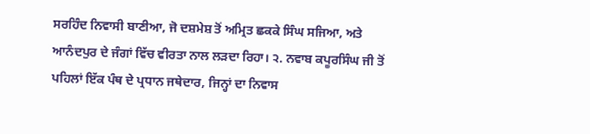ਸਰਹਿੰਦ ਨਿਵਾਸੀ ਬਾਣੀਆ, ਜੋ ਦਸ਼ਮੇਸ਼ ਤੋਂ ਅਮ੍ਰਿਤ ਛਕਕੇ ਸਿੰਘ ਸਜਿਆ, ਅਤੇ ਆਨੰਦਪੁਰ ਦੇ ਜੰਗਾਂ ਵਿੱਚ ਵੀਰਤਾ ਨਾਲ ਲੜਦਾ ਰਿਹਾ। ੨. ਨਵਾਬ ਕਪੂਰਸਿੰਘ ਜੀ ਤੋਂ ਪਹਿਲਾਂ ਇੱਕ ਪੰਥ ਦੇ ਪ੍ਰਧਾਨ ਜਥੇਦਾਰ, ਜਿਨ੍ਹਾਂ ਦਾ ਨਿਵਾਸ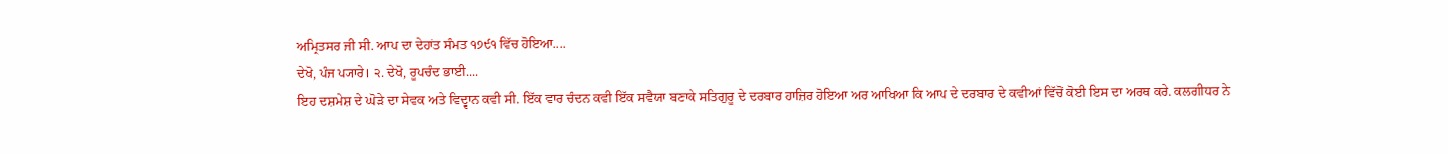ਅਮ੍ਰਿਤਸਰ ਜੀ ਸੀ. ਆਪ ਦਾ ਦੇਹਾਂਤ ਸੰਮਤ ੧੭੯੧ ਵਿੱਚ ਹੋਇਆ....
ਦੇਖੋ, ਪੰਜ ਪ੍ਯਾਰੇ। ੨. ਦੇਖੋ, ਰੂਪਚੰਦ ਭਾਈ....
ਇਹ ਦਸ਼ਮੇਸ਼ ਦੇ ਘੋੜੇ ਦਾ ਸੇਵਕ ਅਤੇ ਵਿਦ੍ਵਾਨ ਕਵੀ ਸੀ. ਇੱਕ ਵਾਰ ਚੰਦਨ ਕਵੀ ਇੱਕ ਸਵੈਯਾ ਬਣਾਕੇ ਸਤਿਗੁਰੂ ਦੇ ਦਰਬਾਰ ਹਾਜ਼ਿਰ ਹੋਇਆ ਅਰ ਆਖਿਆ ਕਿ ਆਪ ਦੇ ਦਰਬਾਰ ਦੇ ਕਵੀਆਂ ਵਿੱਚੋਂ ਕੋਈ ਇਸ ਦਾ ਅਰਥ ਕਰੇ. ਕਲਗੀਧਰ ਨੇ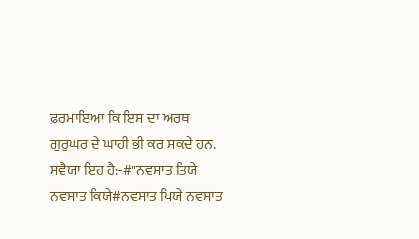ਫ਼ਰਮਾਇਆ ਕਿ ਇਸ ਦਾ ਅਰਥ ਗੁਰੁਘਰ ਦੇ ਘਾਹੀ ਭੀ ਕਰ ਸਕਦੇ ਹਨ. ਸਵੈਯਾ ਇਹ ਹੈ:-#"ਨਵਸਾਤ ਤਿਯੇ ਨਵਸਾਤ ਕਿਯੇ#ਨਵਸਾਤ ਪਿਯੇ ਨਵਸਾਤ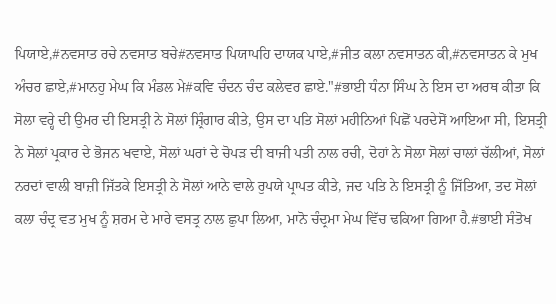ਪਿਯਾਏ,#ਨਵਸਾਤ ਰਚੇ ਨਵਸਾਤ ਬਚੇ#ਨਵਸਾਤ ਪਿਯਾਪਹਿ ਦਾਯਕ ਪਾਏ,#ਜੀਤ ਕਲਾ ਨਵਸਾਤਨ ਕੀ,#ਨਵਸਾਤਨ ਕੇ ਮੁਖ ਅੰਚਰ ਛਾਏ,#ਮਾਨਹੁ ਮੇਘ ਕਿ ਮੰਡਲ ਮੇ#ਕਵਿ ਚੰਦਨ ਚੰਦ ਕਲੇਵਰ ਛਾਏ."#ਭਾਈ ਧੰਨਾ ਸਿੰਘ ਨੇ ਇਸ ਦਾ ਅਰਥ ਕੀਤਾ ਕਿ ਸੋਲਾ ਵਰ੍ਹੇ ਦੀ ਉਮਰ ਦੀ ਇਸਤ੍ਰੀ ਨੇ ਸੋਲਾਂ ਸ਼੍ਰਿੰਗਾਰ ਕੀਤੇ, ਉਸ ਦਾ ਪਤਿ ਸੋਲਾਂ ਮਹੀਨਿਆਂ ਪਿਛੋਂ ਪਰਦੇਸੋਂ ਆਇਆ ਸੀ, ਇਸਤ੍ਰੀ ਨੇ ਸੋਲਾਂ ਪ੍ਰਕਾਰ ਦੇ ਭੋਜਨ ਖਵਾਏ, ਸੋਲਾਂ ਘਰਾਂ ਦੇ ਚੋਪੜ ਦੀ ਬਾਜੀ ਪਤੀ ਨਾਲ ਰਚੀ, ਦੋਹਾਂ ਨੇ ਸੋਲਾ ਸੋਲਾਂ ਚਾਲਾਂ ਚੱਲੀਆਂ, ਸੋਲਾਂ ਨਰਦਾਂ ਵਾਲੀ ਬਾਜ਼ੀ ਜਿੱਤਕੇ ਇਸਤ੍ਰੀ ਨੇ ਸੋਲਾਂ ਆਨੇ ਵਾਲੇ ਰੁਪਯੇ ਪ੍ਰਾਪਤ ਕੀਤੇ, ਜਦ ਪਤਿ ਨੇ ਇਸਤ੍ਰੀ ਨੂੰ ਜਿੱਤਿਆ, ਤਦ ਸੋਲਾਂ ਕਲਾ ਚੰਦ੍ਰ ਵਤ ਮੁਖ ਨੂੰ ਸ਼ਰਮ ਦੇ ਮਾਰੇ ਵਸਤ੍ਰ ਨਾਲ ਛੁਪਾ ਲਿਆ, ਮਾਨੋ ਚੰਦ੍ਰਮਾ ਮੇਘ ਵਿੱਚ ਢਕਿਆ ਗਿਆ ਹੈ.#ਭਾਈ ਸੰਤੋਖ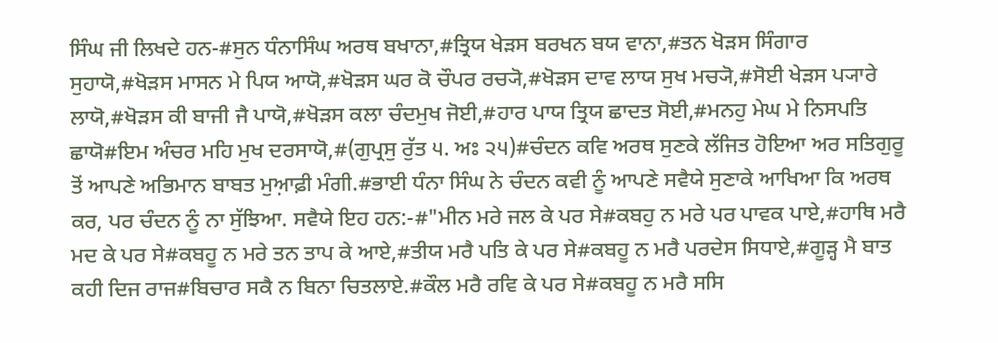ਸਿੰਘ ਜੀ ਲਿਖਦੇ ਹਨ-#ਸੁਨ ਧੰਨਾਸਿੰਘ ਅਰਥ ਬਖਾਨਾ,#ਤ੍ਰਿਯ ਖੇੜਸ ਬਰਖਨ ਬਯ ਵਾਨਾ,#ਤਨ ਖੋੜਸ ਸਿੰਗਾਰ ਸੁਹਾਯੋ,#ਖੋੜਸ ਮਾਸਨ ਮੇ ਪਿਯ ਆਯੋ,#ਖੋੜਸ ਘਰ ਕੋ ਚੌਪਰ ਰਚ੍ਯੋ,#ਖੋੜਸ ਦਾਵ ਲਾਯ ਸੁਖ ਮਚ੍ਯੋ,#ਸੋਈ ਖੇੜਸ ਪ੍ਯਾਰੇ ਲਾਯੋ,#ਖੋੜਸ ਕੀ ਬਾਜੀ ਜੈ ਪਾਯੋ,#ਖੋੜਸ ਕਲਾ ਚੰਦਮੁਖ ਜੋਈ,#ਹਾਰ ਪਾਯ ਤ੍ਰਿਯ ਛਾਦਤ ਸੋਈ,#ਮਨਹੁ ਮੇਘ ਮੇ ਨਿਸਪਤਿ ਛਾਯੋ#ਇਮ ਅੰਚਰ ਮਹਿ ਮੁਖ ਦਰਸਾਯੋ,#(ਗੁਪ੍ਰਸੁ ਰੁੱਤ ੫. ਅਃ ੨੫)#ਚੰਦਨ ਕਵਿ ਅਰਥ ਸੁਣਕੇ ਲੱਜਿਤ ਹੋਇਆ ਅਰ ਸਤਿਗੁਰੂ ਤੋਂ ਆਪਣੇ ਅਭਿਮਾਨ ਬਾਬਤ ਮੁਆ਼ਫ਼ੀ ਮੰਗੀ.#ਭਾਈ ਧੰਨਾ ਸਿੰਘ ਨੇ ਚੰਦਨ ਕਵੀ ਨੂੰ ਆਪਣੇ ਸਵੈਯੇ ਸੁਣਾਕੇ ਆਖਿਆ ਕਿ ਅਰਥ ਕਰ, ਪਰ ਚੰਦਨ ਨੂੰ ਨਾ ਸੁੱਝਿਆ. ਸਵੈਯੇ ਇਹ ਹਨ:-#"ਮੀਨ ਮਰੇ ਜਲ ਕੇ ਪਰ ਸੇ#ਕਬਹੁ ਨ ਮਰੇ ਪਰ ਪਾਵਕ ਪਾਏ,#ਹਾਥਿ ਮਰੈ ਮਦ ਕੇ ਪਰ ਸੇ#ਕਬਹੂ ਨ ਮਰੇ ਤਨ ਤਾਪ ਕੇ ਆਏ,#ਤੀਯ ਮਰੈ ਪਤਿ ਕੇ ਪਰ ਸੇ#ਕਬਹੂ ਨ ਮਰੈ ਪਰਦੇਸ ਸਿਧਾਏ,#ਗੂੜ੍ਹ ਮੈ ਬਾਤ ਕਹੀ ਦਿਜ ਰਾਜ#ਬਿਚਾਰ ਸਕੈ ਨ ਬਿਨਾ ਚਿਤਲਾਏ.#ਕੌਲ ਮਰੈ ਰਵਿ ਕੇ ਪਰ ਸੇ#ਕਬਹੂ ਨ ਮਰੈ ਸਸਿ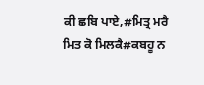ਕੀ ਛਬਿ ਪਾਏ,#ਮਿਤ੍ਰ ਮਰੈ ਮਿਤ ਕੋ ਮਿਲਕੈ#ਕਬਹੂ ਨ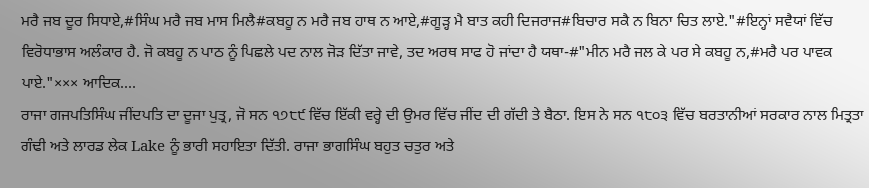ਮਰੈ ਜਬ ਦੂਰ ਸਿਧਾਏ,#ਸਿੰਘ ਮਰੈ ਜਬ ਮਾਸ ਮਿਲੈ#ਕਬਹੂ ਨ ਮਰੈ ਜਬ ਹਾਥ ਨ ਆਏ,#ਗੂੜ੍ਹ ਮੈ ਬਾਤ ਕਹੀ ਦਿਜਰਾਜ#ਬਿਚਾਰ ਸਕੈ ਨ ਬਿਨਾ ਚਿਤ ਲਾਏ."#ਇਨ੍ਹਾਂ ਸਵੈਯਾਂ ਵਿੱਚ ਵਿਰੋਧਾਭਾਸ ਅਲੰਕਾਰ ਹੈ. ਜੋ ਕਬਹੂ ਨ ਪਾਠ ਨੂੰ ਪਿਛਲੇ ਪਦ ਨਾਲ ਜੋੜ ਦਿੱਤਾ ਜਾਵੇ, ਤਦ ਅਰਥ ਸਾਫ ਹੋ ਜਾਂਦਾ ਹੈ ਯਥਾ-#"ਮੀਨ ਮਰੈ ਜਲ ਕੇ ਪਰ ਸੇ ਕਬਹੂ ਨ,#ਮਰੈ ਪਰ ਪਾਵਕ ਪਾਏ."××× ਆਦਿਕ....
ਰਾਜਾ ਗਜਪਤਿਸਿੰਘ ਜੀਂਦਪਤਿ ਦਾ ਦੂਜਾ ਪੁਤ੍ਰ, ਜੋ ਸਨ ੧੭੮੯ ਵਿੱਚ ਇੱਕੀ ਵਰ੍ਹੇ ਦੀ ਉਮਰ ਵਿੱਚ ਜੀਂਦ ਦੀ ਗੱਦੀ ਤੇ ਬੈਠਾ. ਇਸ ਨੇ ਸਨ ੧੮੦੩ ਵਿੱਚ ਬਰਤਾਨੀਆਂ ਸਰਕਾਰ ਨਾਲ ਮਿਤ੍ਰਤਾ ਗੰਢੀ ਅਤੇ ਲਾਰਡ ਲੇਕ Lake ਨੂੰ ਭਾਰੀ ਸਹਾਇਤਾ ਦਿੱਤੀ. ਰਾਜਾ ਭਾਗਸਿੰਘ ਬਹੁਤ ਚਤੁਰ ਅਤੇ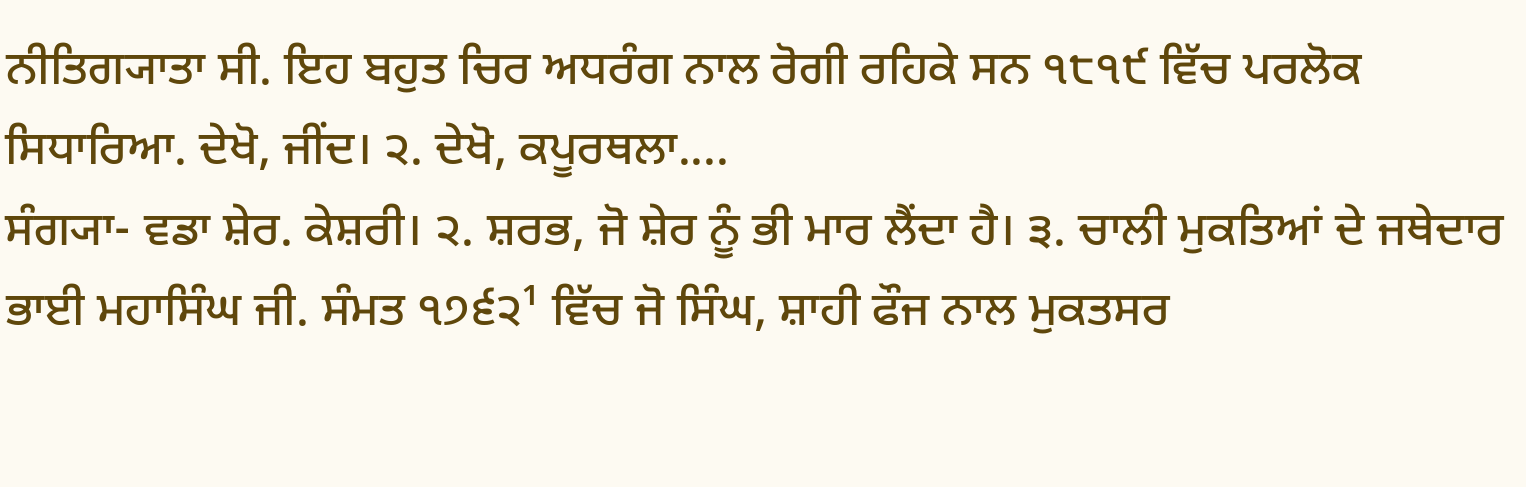ਨੀਤਿਗ੍ਯਾਤਾ ਸੀ. ਇਹ ਬਹੁਤ ਚਿਰ ਅਧਰੰਗ ਨਾਲ ਰੋਗੀ ਰਹਿਕੇ ਸਨ ੧੮੧੯ ਵਿੱਚ ਪਰਲੋਕ ਸਿਧਾਰਿਆ. ਦੇਖੋ, ਜੀਂਦ। ੨. ਦੇਖੋ, ਕਪੂਰਥਲਾ....
ਸੰਗ੍ਯਾ- ਵਡਾ ਸ਼ੇਰ. ਕੇਸ਼ਰੀ। ੨. ਸ਼ਰਭ, ਜੋ ਸ਼ੇਰ ਨੂੰ ਭੀ ਮਾਰ ਲੈਂਦਾ ਹੈ। ੩. ਚਾਲੀ ਮੁਕਤਿਆਂ ਦੇ ਜਥੇਦਾਰ ਭਾਈ ਮਹਾਸਿੰਘ ਜੀ. ਸੰਮਤ ੧੭੬੨¹ ਵਿੱਚ ਜੋ ਸਿੰਘ, ਸ਼ਾਹੀ ਫੌਜ ਨਾਲ ਮੁਕਤਸਰ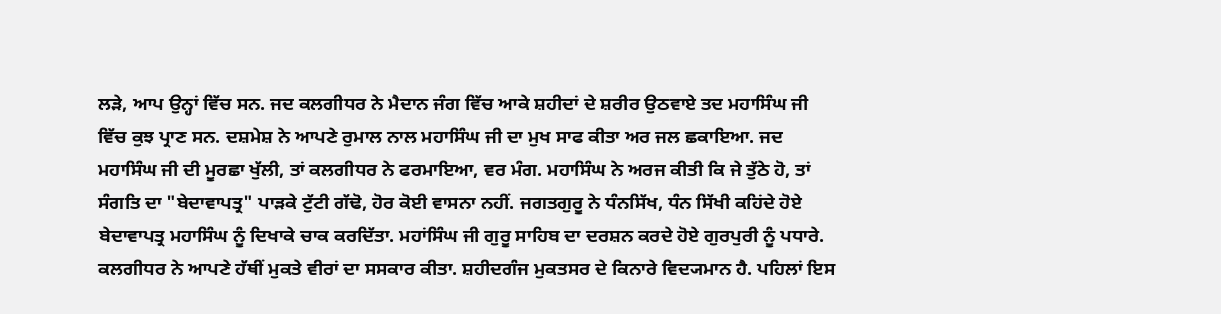ਲੜੇ, ਆਪ ਉਨ੍ਹਾਂ ਵਿੱਚ ਸਨ. ਜਦ ਕਲਗੀਧਰ ਨੇ ਮੈਦਾਨ ਜੰਗ ਵਿੱਚ ਆਕੇ ਸ਼ਹੀਦਾਂ ਦੇ ਸ਼ਰੀਰ ਉਠਵਾਏ ਤਦ ਮਹਾਸਿੰਘ ਜੀ ਵਿੱਚ ਕੁਝ ਪ੍ਰਾਣ ਸਨ. ਦਸ਼ਮੇਸ਼ ਨੇ ਆਪਣੇ ਰੁਮਾਲ ਨਾਲ ਮਹਾਸਿੰਘ ਜੀ ਦਾ ਮੁਖ ਸਾਫ ਕੀਤਾ ਅਰ ਜਲ ਛਕਾਇਆ. ਜਦ ਮਹਾਸਿੰਘ ਜੀ ਦੀ ਮੂਰਛਾ ਖੁੱਲੀ, ਤਾਂ ਕਲਗੀਧਰ ਨੇ ਫਰਮਾਇਆ, ਵਰ ਮੰਗ. ਮਹਾਸਿੰਘ ਨੇ ਅਰਜ ਕੀਤੀ ਕਿ ਜੇ ਤੁੱਠੇ ਹੋ, ਤਾਂ ਸੰਗਤਿ ਦਾ "ਬੇਦਾਵਾਪਤ੍ਰ" ਪਾੜਕੇ ਟੁੱਟੀ ਗੱਢੋ, ਹੋਰ ਕੋਈ ਵਾਸਨਾ ਨਹੀਂ. ਜਗਤਗੁਰੂ ਨੇ ਧੰਨਸਿੱਖ, ਧੰਨ ਸਿੱਖੀ ਕਹਿਂਦੇ ਹੋਏ ਬੇਦਾਵਾਪਤ੍ਰ ਮਹਾਸਿੰਘ ਨੂੰ ਦਿਖਾਕੇ ਚਾਕ ਕਰਦਿੱਤਾ. ਮਹਾਂਸਿੰਘ ਜੀ ਗੁਰੂ ਸਾਹਿਬ ਦਾ ਦਰਸ਼ਨ ਕਰਦੇ ਹੋਏ ਗੁਰਪੁਰੀ ਨੂੰ ਪਧਾਰੇ. ਕਲਗੀਧਰ ਨੇ ਆਪਣੇ ਹੱਥੀਂ ਮੁਕਤੇ ਵੀਰਾਂ ਦਾ ਸਸਕਾਰ ਕੀਤਾ. ਸ਼ਹੀਦਗੰਜ ਮੁਕਤਸਰ ਦੇ ਕਿਨਾਰੇ ਵਿਦ੍ਯਮਾਨ ਹੈ. ਪਹਿਲਾਂ ਇਸ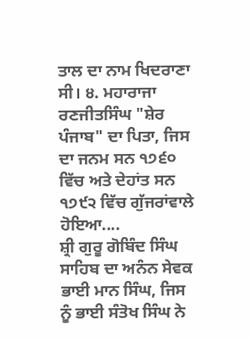ਤਾਲ ਦਾ ਨਾਮ ਖਿਦਰਾਣਾ ਸੀ। ੪. ਮਹਾਰਾਜਾ ਰਣਜੀਤਸਿੰਘ "ਸ਼ੇਰ ਪੰਜਾਬ" ਦਾ ਪਿਤਾ, ਜਿਸ ਦਾ ਜਨਮ ਸਨ ੧੭੬੦ ਵਿੱਚ ਅਤੇ ਦੇਹਾਂਤ ਸਨ ੧੭੯੨ ਵਿੱਚ ਗੁੱਜਰਾਂਵਾਲੇ ਹੋਇਆ....
ਸ਼੍ਰੀ ਗੁਰੂ ਗੋਬਿੰਦ ਸਿੰਘ ਸਾਹਿਬ ਦਾ ਅਨੰਨ ਸੇਵਕ ਭਾਈ ਮਾਨ ਸਿੰਘ, ਜਿਸ ਨੂੰ ਭਾਈ ਸੰਤੋਖ ਸਿੰਘ ਨੇ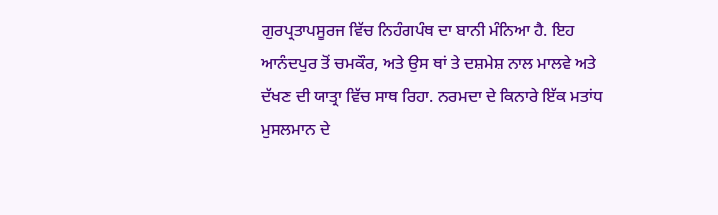ਗੁਰਪ੍ਰਤਾਪਸੂਰਜ ਵਿੱਚ ਨਿਹੰਗਪੰਥ ਦਾ ਬਾਨੀ ਮੰਨਿਆ ਹੈ. ਇਹ ਆਨੰਦਪੁਰ ਤੋਂ ਚਮਕੌਰ, ਅਤੇ ਉਸ ਥਾਂ ਤੇ ਦਸ਼ਮੇਸ਼ ਨਾਲ ਮਾਲਵੇ ਅਤੇ ਦੱਖਣ ਦੀ ਯਾਤ੍ਰਾ ਵਿੱਚ ਸਾਥ ਰਿਹਾ. ਨਰਮਦਾ ਦੇ ਕਿਨਾਰੇ ਇੱਕ ਮਤਾਂਧ ਮੁਸਲਮਾਨ ਦੇ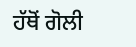ਹੱਥੋਂ ਗੋਲੀ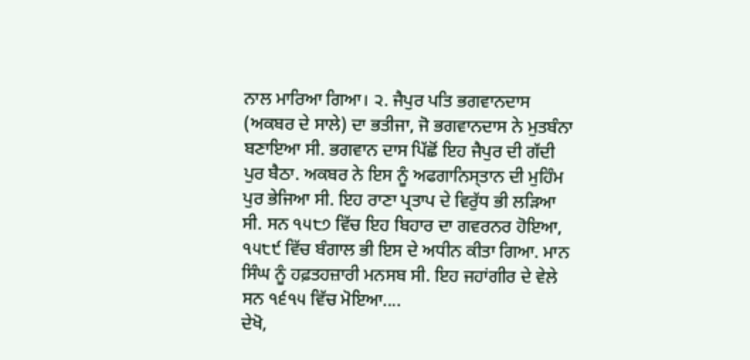ਨਾਲ ਮਾਰਿਆ ਗਿਆ। ੨. ਜੈਪੁਰ ਪਤਿ ਭਗਵਾਨਦਾਸ (ਅਕਬਰ ਦੇ ਸਾਲੇ) ਦਾ ਭਤੀਜਾ, ਜੋ ਭਗਵਾਨਦਾਸ ਨੇ ਮੁਤਬੰਨਾ ਬਣਾਇਆ ਸੀ. ਭਗਵਾਨ ਦਾਸ ਪਿੱਛੋਂ ਇਹ ਜੈਪੁਰ ਦੀ ਗੱਦੀ ਪੁਰ ਬੈਠਾ. ਅਕਬਰ ਨੇ ਇਸ ਨੂੰ ਅਫਗਾਨਿਸ੍ਤਾਨ ਦੀ ਮੁਹਿੰਮ ਪੁਰ ਭੇਜਿਆ ਸੀ. ਇਹ ਰਾਣਾ ਪ੍ਰਤਾਪ ਦੇ ਵਿਰੁੱਧ ਭੀ ਲੜਿਆ ਸੀ. ਸਨ ੧੫੮੭ ਵਿੱਚ ਇਹ ਬਿਹਾਰ ਦਾ ਗਵਰਨਰ ਹੋਇਆ, ੧੫੮੯ ਵਿੱਚ ਬੰਗਾਲ ਭੀ ਇਸ ਦੇ ਅਧੀਨ ਕੀਤਾ ਗਿਆ. ਮਾਨ ਸਿੰਘ ਨੂੰ ਹਫ਼ਤਹਜ਼ਾਰੀ ਮਨਸਬ ਸੀ. ਇਹ ਜਹਾਂਗੀਰ ਦੇ ਵੇਲੇ ਸਨ ੧੬੧੫ ਵਿੱਚ ਮੋਇਆ....
ਦੇਖੋ,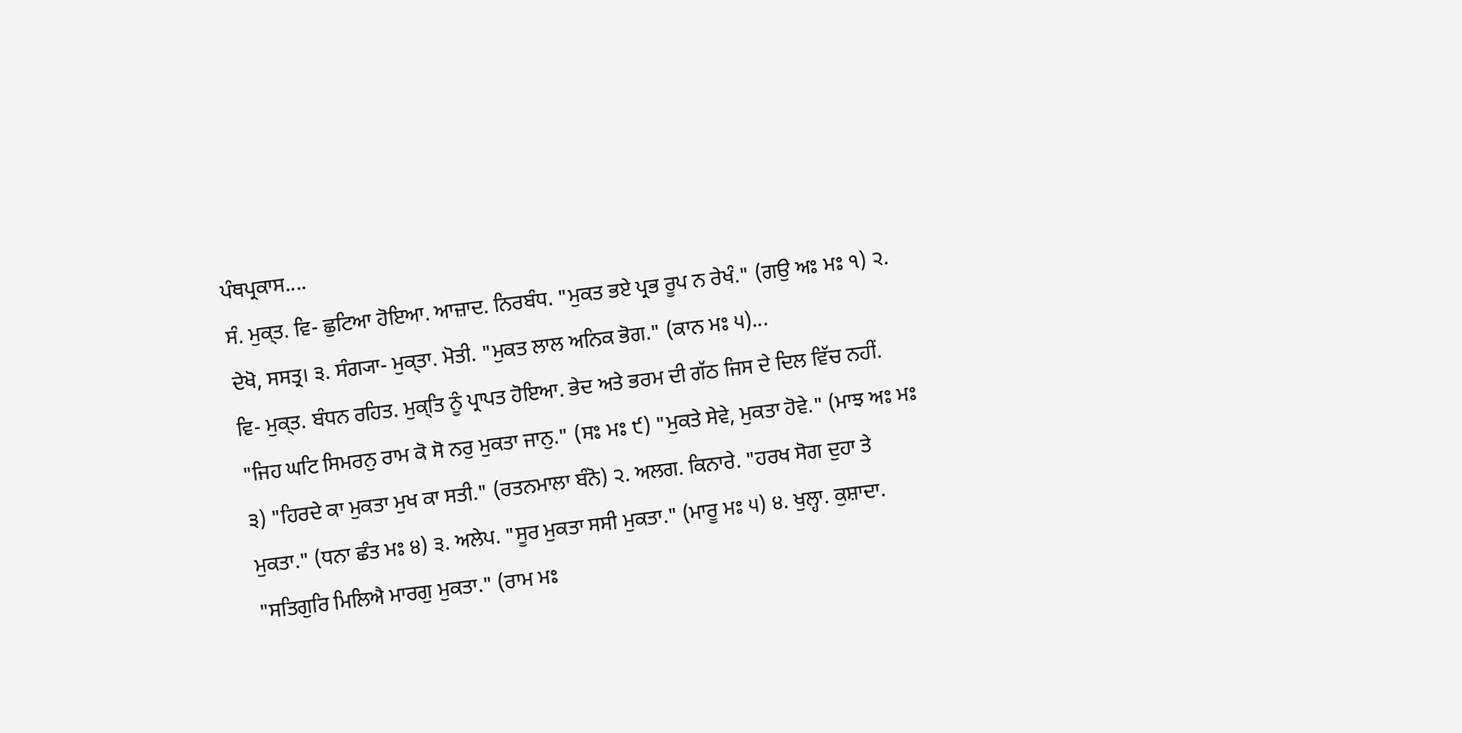ਪੰਥਪ੍ਰਕਾਸ....
ਸੰ. ਮੁਕ੍ਤ. ਵਿ- ਛੁਟਿਆ ਹੋਇਆ. ਆਜ਼ਾਦ. ਨਿਰਬੰਧ. "ਮੁਕਤ ਭਏ ਪ੍ਰਭ ਰੂਪ ਨ ਰੇਖੰ." (ਗਉ ਅਃ ਮਃ ੧) ੨. ਦੇਖੋ, ਸਸਤ੍ਰ। ੩. ਸੰਗ੍ਯਾ- ਮੁਕ੍ਤਾ. ਮੋਤੀ. "ਮੁਕਤ ਲਾਲ ਅਨਿਕ ਭੋਗ." (ਕਾਨ ਮਃ ੫)...
ਵਿ- ਮੁਕ੍ਤ. ਬੰਧਨ ਰਹਿਤ. ਮੁਕ੍ਤਿ ਨੂੰ ਪ੍ਰਾਪਤ ਹੋਇਆ. ਭੇਦ ਅਤੇ ਭਰਮ ਦੀ ਗੱਠ ਜਿਸ ਦੇ ਦਿਲ ਵਿੱਚ ਨਹੀਂ. "ਜਿਹ ਘਟਿ ਸਿਮਰਨੁ ਰਾਮ ਕੋ ਸੋ ਨਰੁ ਮੁਕਤਾ ਜਾਨੁ." (ਸਃ ਮਃ ੯) "ਮੁਕਤੇ ਸੇਵੇ, ਮੁਕਤਾ ਹੋਵੇ." (ਮਾਝ ਅਃ ਮਃ ੩) "ਹਿਰਦੇ ਕਾ ਮੁਕਤਾ ਮੁਖ ਕਾ ਸਤੀ." (ਰਤਨਮਾਲਾ ਬੰਨੋ) ੨. ਅਲਗ. ਕਿਨਾਰੇ. "ਹਰਖ ਸੋਗ ਦੁਹਾ ਤੇ ਮੁਕਤਾ." (ਧਨਾ ਛੰਤ ਮਃ ੪) ੩. ਅਲੇਪ. "ਸੂਰ ਮੁਕਤਾ ਸਸੀ ਮੁਕਤਾ." (ਮਾਰੂ ਮਃ ੫) ੪. ਖੁਲ੍ਹਾ. ਕੁਸ਼ਾਦਾ. "ਸਤਿਗੁਰਿ ਮਿਲਿਐ ਮਾਰਗੁ ਮੁਕਤਾ." (ਰਾਮ ਮਃ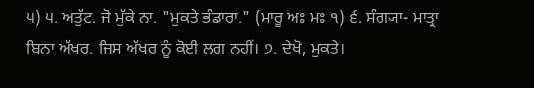੫) ੫. ਅਤੁੱਟ. ਜੋ ਮੁੱਕੇ ਨਾ. "ਮੁਕਤੇ ਭੰਡਾਰਾ." (ਮਾਰੂ ਅਃ ਮਃ ੧) ੬. ਸੰਗ੍ਯਾ- ਮਾਤ੍ਰਾ ਬਿਨਾ ਅੱਖਰ. ਜਿਸ ਅੱਖਰ ਨੂੰ ਕੋਈ ਲਗ ਨਹੀਂ। ੭. ਦੇਖੋ, ਮੁਕਤੇ।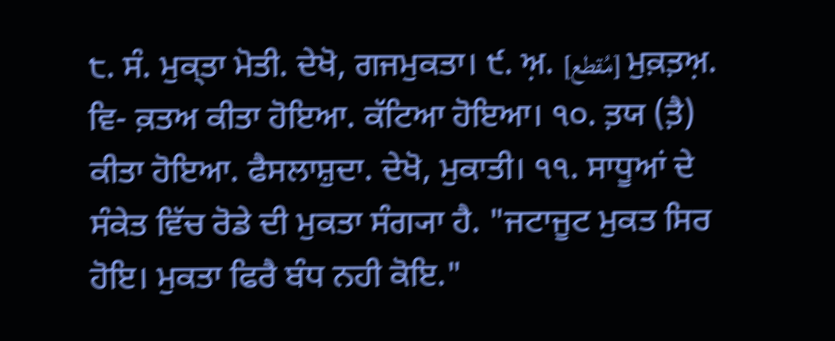੮. ਸੰ. ਮੁਕ੍ਤਾ ਮੋਤੀ. ਦੇਖੋ, ਗਜਮੁਕਤਾ। ੯. ਅ਼. [مُقطع] ਮੁਕ਼ਤ਼ਅ਼. ਵਿ- ਕ਼ਤਅ ਕੀਤਾ ਹੋਇਆ. ਕੱਟਿਆ ਹੋਇਆ। ੧੦. ਤ਼ਯ (ਤ਼ੈ) ਕੀਤਾ ਹੋਇਆ. ਫੈਸਲਾਸ਼ੁਦਾ. ਦੇਖੋ, ਮੁਕਾਤੀ। ੧੧. ਸਾਧੂਆਂ ਦੇ ਸੰਕੇਤ ਵਿੱਚ ਰੋਡੇ ਦੀ ਮੁਕਤਾ ਸੰਗ੍ਯਾ ਹੈ. "ਜਟਾਜੂਟ ਮੁਕਤ ਸਿਰ ਹੋਇ। ਮੁਕਤਾ ਫਿਰੈ ਬੰਧ ਨਹੀ ਕੋਇ."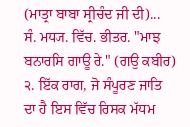(ਮਾਤ੍ਰਾ ਬਾਬਾ ਸ੍ਰੀਚੰਦ ਜੀ ਦੀ)...
ਸੰ. ਮਧ੍ਯ. ਵਿੱਚ. ਭੀਤਰ. "ਮਾਝ ਬਨਾਰਸਿ ਗਾਊ ਰੇ." (ਗਉ ਕਬੀਰ) ੨. ਇੱਕ ਰਾਗ, ਜੋ ਸੰਪੂਰਣ ਜਾਤਿ ਦਾ ਹੈ ਇਸ ਵਿੱਚ ਰਿਸਕ ਮੱਧਮ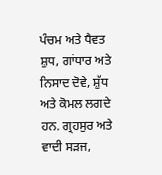ਪੰਚਮ ਅਤੇ ਧੈਵਤ ਸ਼ੁਧ, ਗਾਂਧਾਰ ਅਤੇ ਨਿਸਾਦ ਦੋਵੇ, ਸ਼ੁੱਧ ਅਤੇ ਕੋਮਲ ਲਗਦੇ ਹਨ. ਗ੍ਰਹਸੁਰ ਅਤੇ ਵਾਦੀ ਸੜਜ,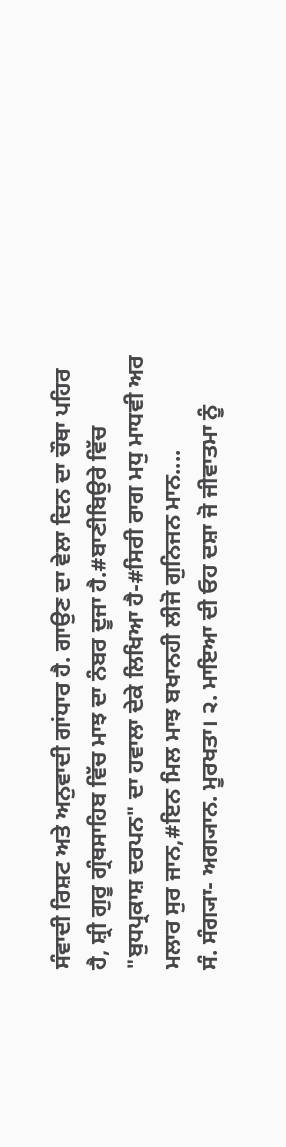ਸੰਵਾਦੀ ਰਿਸ਼ਟ ਅਤੇ ਅਨੁਵਾਦੀ ਗਾਂਧਾਰ ਹੈ. ਗਾਉਣ ਦਾ ਵੇਲਾ ਦਿਨ ਦਾ ਚੌਥਾ ਪਹਿਰ ਹੈ, ਸ਼੍ਰੀ ਗੁਰੂ ਗ੍ਰੰਥਸਾਹਿਬ ਵਿੱਚ ਮਾਝ ਦਾ ਨੰਬਰ ਦੂਜਾ ਹੈ.#ਬਾਣੀਬਿਉਰੇ ਵਿੱਚ "ਬੁਧਪ੍ਰਕਾਸ਼ ਦਰਪਨ" ਦਾ ਹਵਾਲਾ ਦੇਕੇ ਲਿਖਿਆ ਹੈ-#ਸਿਰੀ ਰਾਗ ਮਧੁ ਮਾਧਵੀ ਅਰ ਮਲਾਰ ਸੁਰ ਜਾਨ,#ਇਨ ਮਿਲ ਮਾਝ ਬਖਾਨਹੀ ਲੀਜੋ ਗੁਨਿਜਨ ਮਾਨ....
ਸੰ. ਸੰਗ੍ਯਾ- ਅਗ੍ਯਾਨ. ਮੂਰਖਤਾ। ੨. ਮਾਇਆ ਦੀ ਓਹ ਦਸ਼ਾ ਜੋ ਜੀਵਾਤਮਾ ਨੂੰ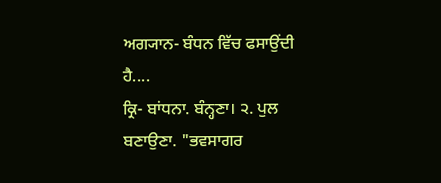ਅਗ੍ਯਾਨ- ਬੰਧਨ ਵਿੱਚ ਫਸਾਉਂਦੀ ਹੈ....
ਕ੍ਰਿ- ਬਾਂਧਨਾ. ਬੰਨ੍ਹਣਾ। ੨. ਪੁਲ ਬਣਾਉਣਾ. "ਭਵਸਾਗਰ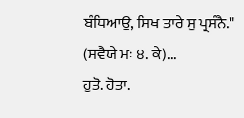ਬੰਧਿਆਉ, ਸਿਖ ਤਾਰੇ ਸੁ ਪ੍ਰਸੰਨੈ." (ਸਵੈਯੇ ਮਃ ੪. ਕੇ)...
ਹੁਤੋ. ਹੋਤਾ.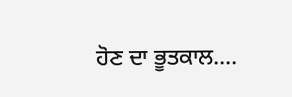ਹੋਣ ਦਾ ਭੂਤਕਾਲ....